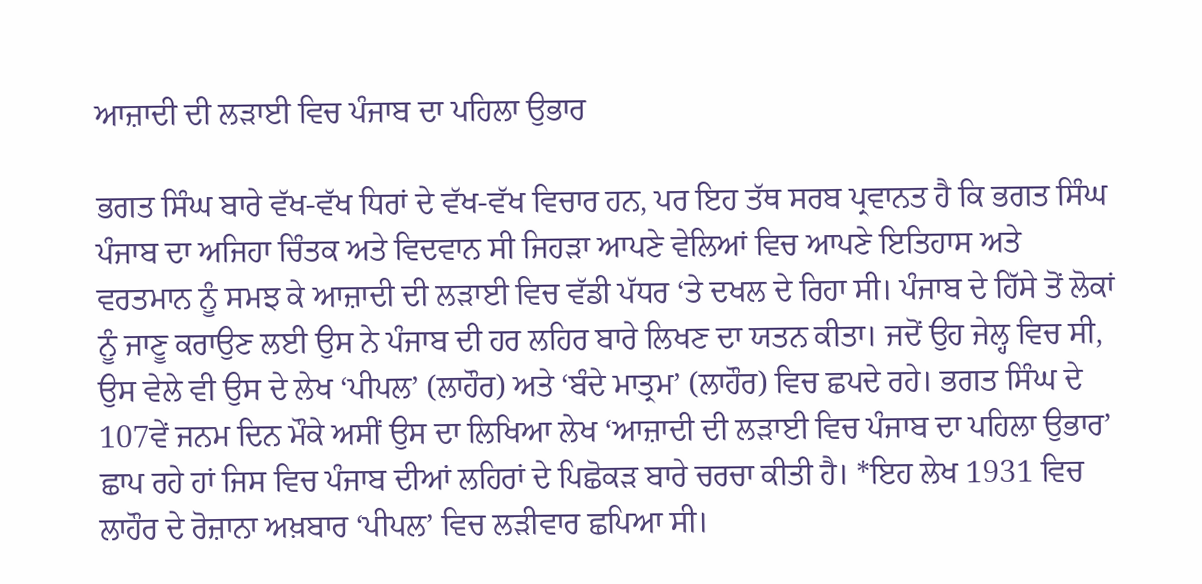ਆਜ਼ਾਦੀ ਦੀ ਲੜਾਈ ਵਿਚ ਪੰਜਾਬ ਦਾ ਪਹਿਲਾ ਉਭਾਰ

ਭਗਤ ਸਿੰਘ ਬਾਰੇ ਵੱਖ-ਵੱਖ ਧਿਰਾਂ ਦੇ ਵੱਖ-ਵੱਖ ਵਿਚਾਰ ਹਨ, ਪਰ ਇਹ ਤੱਥ ਸਰਬ ਪ੍ਰਵਾਨਤ ਹੈ ਕਿ ਭਗਤ ਸਿੰਘ ਪੰਜਾਬ ਦਾ ਅਜਿਹਾ ਚਿੰਤਕ ਅਤੇ ਵਿਦਵਾਨ ਸੀ ਜਿਹੜਾ ਆਪਣੇ ਵੇਲਿਆਂ ਵਿਚ ਆਪਣੇ ਇਤਿਹਾਸ ਅਤੇ ਵਰਤਮਾਨ ਨੂੰ ਸਮਝ ਕੇ ਆਜ਼ਾਦੀ ਦੀ ਲੜਾਈ ਵਿਚ ਵੱਡੀ ਪੱਧਰ ‘ਤੇ ਦਖਲ ਦੇ ਰਿਹਾ ਸੀ। ਪੰਜਾਬ ਦੇ ਹਿੱਸੇ ਤੋਂ ਲੋਕਾਂ ਨੂੰ ਜਾਣੂ ਕਰਾਉਣ ਲਈ ਉਸ ਨੇ ਪੰਜਾਬ ਦੀ ਹਰ ਲਹਿਰ ਬਾਰੇ ਲਿਖਣ ਦਾ ਯਤਨ ਕੀਤਾ। ਜਦੋਂ ਉਹ ਜੇਲ੍ਹ ਵਿਚ ਸੀ, ਉਸ ਵੇਲੇ ਵੀ ਉਸ ਦੇ ਲੇਖ ‘ਪੀਪਲ’ (ਲਾਹੌਰ) ਅਤੇ ‘ਬੰਦੇ ਮਾਤ੍ਰਮ’ (ਲਾਹੌਰ) ਵਿਚ ਛਪਦੇ ਰਹੇ। ਭਗਤ ਸਿੰਘ ਦੇ 107ਵੇਂ ਜਨਮ ਦਿਨ ਮੌਕੇ ਅਸੀਂ ਉਸ ਦਾ ਲਿਖਿਆ ਲੇਖ ‘ਆਜ਼ਾਦੀ ਦੀ ਲੜਾਈ ਵਿਚ ਪੰਜਾਬ ਦਾ ਪਹਿਲਾ ਉਭਾਰ’ ਛਾਪ ਰਹੇ ਹਾਂ ਜਿਸ ਵਿਚ ਪੰਜਾਬ ਦੀਆਂ ਲਹਿਰਾਂ ਦੇ ਪਿਛੋਕੜ ਬਾਰੇ ਚਰਚਾ ਕੀਤੀ ਹੈ। *ਇਹ ਲੇਖ 1931 ਵਿਚ ਲਾਹੌਰ ਦੇ ਰੋਜ਼ਾਨਾ ਅਖ਼ਬਾਰ ‘ਪੀਪਲ’ ਵਿਚ ਲੜੀਵਾਰ ਛਪਿਆ ਸੀ।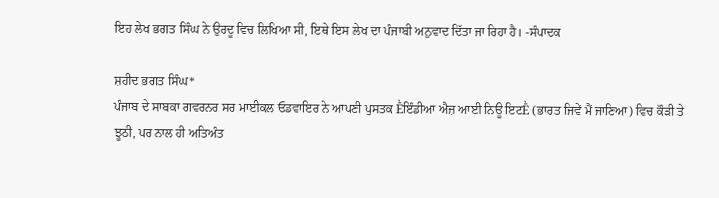ਇਹ ਲੇਖ ਭਗਤ ਸਿੰਘ ਨੇ ਉਰਦੂ ਵਿਚ ਲਿਖਿਆ ਸੀ, ਇਥੇ ਇਸ ਲੇਖ ਦਾ ਪੰਜਾਬੀ ਅਨੁਵਾਦ ਦਿੱਤਾ ਜਾ ਰਿਹਾ ਹੈ। -ਸੰਪਾਦਕ

ਸ਼ਹੀਦ ਭਗਤ ਸਿੰਘ*
ਪੰਜਾਬ ਦੇ ਸਾਬਕਾ ਗਵਰਨਰ ਸਰ ਮਾਈਕਲ ਓਡਵਾਇਰ ਨੇ ਆਪਣੀ ਪੁਸਤਕ Ḕਇੰਡੀਆ ਐਜ਼ ਆਈ ਨਿਊ ਇਟḔ (ਭਾਰਤ ਜਿਵੇਂ ਮੈਂ ਜਾਣਿਆ) ਵਿਚ ਕੌੜੀ ਤੇ ਝੂਠੀ, ਪਰ ਨਾਲ ਹੀ ਅਤਿਅੰਤ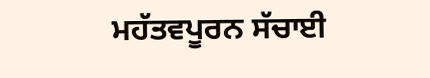ਮਹੱਤਵਪੂਰਨ ਸੱਚਾਈ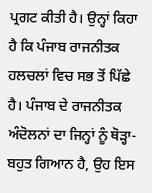ਪ੍ਰਗਟ ਕੀਤੀ ਹੈ। ਉਨ੍ਹਾਂ ਕਿਹਾ ਹੈ ਕਿ ਪੰਜਾਬ ਰਾਜਨੀਤਕ ਹਲਚਲਾਂ ਵਿਚ ਸਭ ਤੋਂ ਪਿੱਛੇ ਹੈ। ਪੰਜਾਬ ਦੇ ਰਾਜਨੀਤਕ ਅੰਦੋਲਨਾਂ ਦਾ ਜਿਨ੍ਹਾਂ ਨੂੰ ਥੋੜ੍ਹਾ-ਬਹੁਤ ਗਿਆਨ ਹੈ, ਉਹ ਇਸ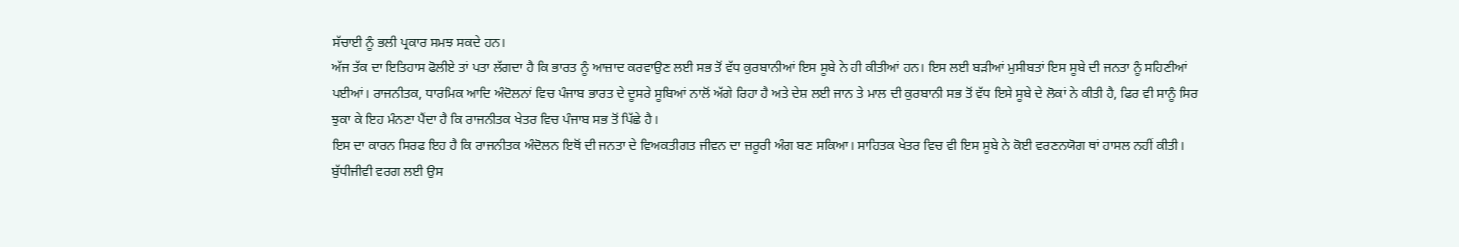ਸੱਚਾਈ ਨੂੰ ਭਲੀ ਪ੍ਰਕਾਰ ਸਮਝ ਸਕਦੇ ਹਨ।
ਅੱਜ ਤੱਕ ਦਾ ਇਤਿਹਾਸ ਫੋਲੀਏ ਤਾਂ ਪਤਾ ਲੱਗਦਾ ਹੈ ਕਿ ਭਾਰਤ ਨੂੰ ਆਜ਼ਾਦ ਕਰਵਾਉਣ ਲਈ ਸਭ ਤੋਂ ਵੱਧ ਕੁਰਬਾਨੀਆਂ ਇਸ ਸੂਬੇ ਨੇ ਹੀ ਕੀਤੀਆਂ ਹਨ। ਇਸ ਲਈ ਬੜੀਆਂ ਮੁਸੀਬਤਾਂ ਇਸ ਸੂਬੇ ਦੀ ਜਨਤਾ ਨੂੰ ਸਹਿਣੀਆਂ ਪਈਆਂ। ਰਾਜਨੀਤਕ, ਧਾਰਮਿਕ ਆਦਿ ਅੰਦੋਲਨਾਂ ਵਿਚ ਪੰਜਾਬ ਭਾਰਤ ਦੇ ਦੂਸਰੇ ਸੂਬਿਆਂ ਨਾਲੋਂ ਅੱਗੇ ਰਿਹਾ ਹੈ ਅਤੇ ਦੇਸ਼ ਲਈ ਜਾਨ ਤੇ ਮਾਲ ਦੀ ਕੁਰਬਾਨੀ ਸਭ ਤੋਂ ਵੱਧ ਇਸੇ ਸੂਬੇ ਦੇ ਲੋਕਾਂ ਨੇ ਕੀਤੀ ਹੈ, ਫਿਰ ਵੀ ਸਾਨੂੰ ਸਿਰ ਝੁਕਾ ਕੇ ਇਹ ਮੰਨਣਾ ਪੈਂਦਾ ਹੈ ਕਿ ਰਾਜਨੀਤਕ ਖੇਤਰ ਵਿਚ ਪੰਜਾਬ ਸਭ ਤੋਂ ਪਿੱਛੇ ਹੈ।
ਇਸ ਦਾ ਕਾਰਨ ਸਿਰਫ ਇਹ ਹੈ ਕਿ ਰਾਜਨੀਤਕ ਅੰਦੋਲਨ ਇਥੋਂ ਦੀ ਜਨਤਾ ਦੇ ਵਿਅਕਤੀਗਤ ਜੀਵਨ ਦਾ ਜ਼ਰੂਰੀ ਅੰਗ ਬਣ ਸਕਿਆ। ਸਾਹਿਤਕ ਖੇਤਰ ਵਿਚ ਵੀ ਇਸ ਸੂਬੇ ਨੇ ਕੋਈ ਵਰਣਨਯੋਗ ਥਾਂ ਹਾਸਲ ਨਹੀਂ ਕੀਤੀ। ਬੁੱਧੀਜੀਵੀ ਵਰਗ ਲਈ ਉਸ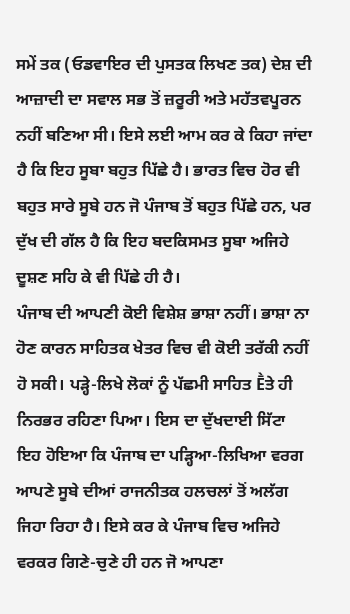ਸਮੇਂ ਤਕ (ਓਡਵਾਇਰ ਦੀ ਪੁਸਤਕ ਲਿਖਣ ਤਕ) ਦੇਸ਼ ਦੀ ਆਜ਼ਾਦੀ ਦਾ ਸਵਾਲ ਸਭ ਤੋਂ ਜ਼ਰੂਰੀ ਅਤੇ ਮਹੱਤਵਪੂਰਨ ਨਹੀਂ ਬਣਿਆ ਸੀ। ਇਸੇ ਲਈ ਆਮ ਕਰ ਕੇ ਕਿਹਾ ਜਾਂਦਾ ਹੈ ਕਿ ਇਹ ਸੂਬਾ ਬਹੁਤ ਪਿੱਛੇ ਹੈ। ਭਾਰਤ ਵਿਚ ਹੋਰ ਵੀ ਬਹੁਤ ਸਾਰੇ ਸੂਬੇ ਹਨ ਜੋ ਪੰਜਾਬ ਤੋਂ ਬਹੁਤ ਪਿੱਛੇ ਹਨ, ਪਰ ਦੁੱਖ ਦੀ ਗੱਲ ਹੈ ਕਿ ਇਹ ਬਦਕਿਸਮਤ ਸੂਬਾ ਅਜਿਹੇ ਦੂਸ਼ਣ ਸਹਿ ਕੇ ਵੀ ਪਿੱਛੇ ਹੀ ਹੈ।
ਪੰਜਾਬ ਦੀ ਆਪਣੀ ਕੋਈ ਵਿਸ਼ੇਸ਼ ਭਾਸ਼ਾ ਨਹੀਂ। ਭਾਸ਼ਾ ਨਾ ਹੋਣ ਕਾਰਨ ਸਾਹਿਤਕ ਖੇਤਰ ਵਿਚ ਵੀ ਕੋਈ ਤਰੱਕੀ ਨਹੀਂ ਹੋ ਸਕੀ। ਪੜ੍ਹੇ-ਲਿਖੇ ਲੋਕਾਂ ਨੂੰ ਪੱਛਮੀ ਸਾਹਿਤ Ḕਤੇ ਹੀ ਨਿਰਭਰ ਰਹਿਣਾ ਪਿਆ। ਇਸ ਦਾ ਦੁੱਖਦਾਈ ਸਿੱਟਾ ਇਹ ਹੋਇਆ ਕਿ ਪੰਜਾਬ ਦਾ ਪੜ੍ਹਿਆ-ਲਿਖਿਆ ਵਰਗ ਆਪਣੇ ਸੂਬੇ ਦੀਆਂ ਰਾਜਨੀਤਕ ਹਲਚਲਾਂ ਤੋਂ ਅਲੱਗ ਜਿਹਾ ਰਿਹਾ ਹੈ। ਇਸੇ ਕਰ ਕੇ ਪੰਜਾਬ ਵਿਚ ਅਜਿਹੇ ਵਰਕਰ ਗਿਣੇ-ਚੁਣੇ ਹੀ ਹਨ ਜੋ ਆਪਣਾ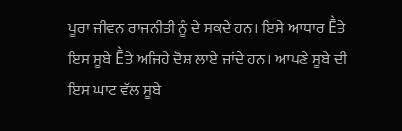ਪੂਰਾ ਜੀਵਨ ਰਾਜਨੀਤੀ ਨੂੰ ਦੇ ਸਕਦੇ ਹਨ। ਇਸੇ ਆਧਾਰ Ḕਤੇ ਇਸ ਸੂਬੇ Ḕਤੇ ਅਜਿਹੇ ਦੋਸ਼ ਲਾਏ ਜਾਂਦੇ ਹਨ। ਆਪਣੇ ਸੂਬੇ ਦੀ ਇਸ ਘਾਟ ਵੱਲ ਸੂਬੇ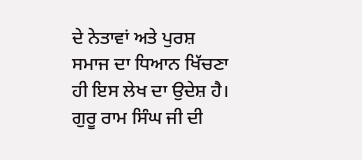ਦੇ ਨੇਤਾਵਾਂ ਅਤੇ ਪੁਰਸ਼ ਸਮਾਜ ਦਾ ਧਿਆਨ ਖਿੱਚਣਾ ਹੀ ਇਸ ਲੇਖ ਦਾ ਉਦੇਸ਼ ਹੈ।
ਗੁਰੂ ਰਾਮ ਸਿੰਘ ਜੀ ਦੀ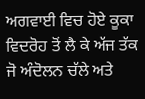ਅਗਵਾਈ ਵਿਚ ਹੋਏ ਕੂਕਾ ਵਿਦਰੋਹ ਤੋਂ ਲੈ ਕੇ ਅੱਜ ਤੱਕ ਜੋ ਅੰਦੋਲਨ ਚੱਲੇ ਅਤੇ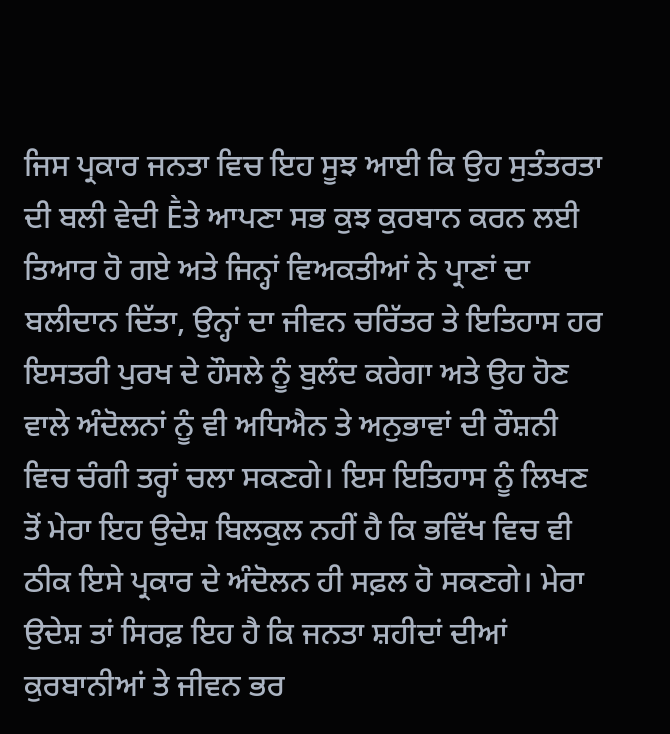ਜਿਸ ਪ੍ਰਕਾਰ ਜਨਤਾ ਵਿਚ ਇਹ ਸੂਝ ਆਈ ਕਿ ਉਹ ਸੁਤੰਤਰਤਾ ਦੀ ਬਲੀ ਵੇਦੀ Ḕਤੇ ਆਪਣਾ ਸਭ ਕੁਝ ਕੁਰਬਾਨ ਕਰਨ ਲਈ ਤਿਆਰ ਹੋ ਗਏ ਅਤੇ ਜਿਨ੍ਹਾਂ ਵਿਅਕਤੀਆਂ ਨੇ ਪ੍ਰਾਣਾਂ ਦਾ ਬਲੀਦਾਨ ਦਿੱਤਾ, ਉਨ੍ਹਾਂ ਦਾ ਜੀਵਨ ਚਰਿੱਤਰ ਤੇ ਇਤਿਹਾਸ ਹਰ ਇਸਤਰੀ ਪੁਰਖ ਦੇ ਹੌਸਲੇ ਨੂੰ ਬੁਲੰਦ ਕਰੇਗਾ ਅਤੇ ਉਹ ਹੋਣ ਵਾਲੇ ਅੰਦੋਲਨਾਂ ਨੂੰ ਵੀ ਅਧਿਐਨ ਤੇ ਅਨੁਭਾਵਾਂ ਦੀ ਰੌਸ਼ਨੀ ਵਿਚ ਚੰਗੀ ਤਰ੍ਹਾਂ ਚਲਾ ਸਕਣਗੇ। ਇਸ ਇਤਿਹਾਸ ਨੂੰ ਲਿਖਣ ਤੋਂ ਮੇਰਾ ਇਹ ਉਦੇਸ਼ ਬਿਲਕੁਲ ਨਹੀਂ ਹੈ ਕਿ ਭਵਿੱਖ ਵਿਚ ਵੀ ਠੀਕ ਇਸੇ ਪ੍ਰਕਾਰ ਦੇ ਅੰਦੋਲਨ ਹੀ ਸਫ਼ਲ ਹੋ ਸਕਣਗੇ। ਮੇਰਾ ਉਦੇਸ਼ ਤਾਂ ਸਿਰਫ਼ ਇਹ ਹੈ ਕਿ ਜਨਤਾ ਸ਼ਹੀਦਾਂ ਦੀਆਂ ਕੁਰਬਾਨੀਆਂ ਤੇ ਜੀਵਨ ਭਰ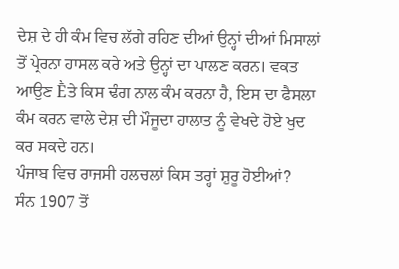ਦੇਸ਼ ਦੇ ਹੀ ਕੰਮ ਵਿਚ ਲੱਗੇ ਰਹਿਣ ਦੀਆਂ ਉਨ੍ਹਾਂ ਦੀਆਂ ਮਿਸਾਲਾਂ ਤੋਂ ਪ੍ਰੇਰਨਾ ਹਾਸਲ ਕਰੇ ਅਤੇ ਉਨ੍ਹਾਂ ਦਾ ਪਾਲਣ ਕਰਨ। ਵਕਤ ਆਉਣ Ḕਤੇ ਕਿਸ ਢੰਗ ਨਾਲ ਕੰਮ ਕਰਨਾ ਹੈ, ਇਸ ਦਾ ਫੈਸਲਾ ਕੰਮ ਕਰਨ ਵਾਲੇ ਦੇਸ਼ ਦੀ ਮੌਜੂਦਾ ਹਾਲਾਤ ਨੂੰ ਵੇਖਦੇ ਹੋਏ ਖੁਦ ਕਰ ਸਕਦੇ ਹਨ।
ਪੰਜਾਬ ਵਿਚ ਰਾਜਸੀ ਹਲਚਲਾਂ ਕਿਸ ਤਰ੍ਹਾਂ ਸ਼ੁਰੂ ਹੋਈਆਂ?
ਸੰਨ 1907 ਤੋਂ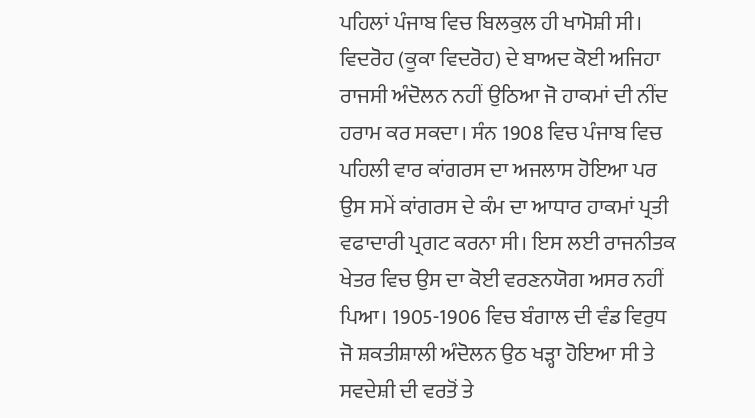ਪਹਿਲਾਂ ਪੰਜਾਬ ਵਿਚ ਬਿਲਕੁਲ ਹੀ ਖਾਮੋਸ਼ੀ ਸੀ। ਵਿਦਰੋਹ (ਕੂਕਾ ਵਿਦਰੋਹ) ਦੇ ਬਾਅਦ ਕੋਈ ਅਜਿਹਾ ਰਾਜਸੀ ਅੰਦੋਲਨ ਨਹੀਂ ਉਠਿਆ ਜੋ ਹਾਕਮਾਂ ਦੀ ਨੀਂਦ ਹਰਾਮ ਕਰ ਸਕਦਾ। ਸੰਨ 1908 ਵਿਚ ਪੰਜਾਬ ਵਿਚ ਪਹਿਲੀ ਵਾਰ ਕਾਂਗਰਸ ਦਾ ਅਜਲਾਸ ਹੋਇਆ ਪਰ ਉਸ ਸਮੇਂ ਕਾਂਗਰਸ ਦੇ ਕੰਮ ਦਾ ਆਧਾਰ ਹਾਕਮਾਂ ਪ੍ਰਤੀ ਵਫਾਦਾਰੀ ਪ੍ਰਗਟ ਕਰਨਾ ਸੀ। ਇਸ ਲਈ ਰਾਜਨੀਤਕ ਖੇਤਰ ਵਿਚ ਉਸ ਦਾ ਕੋਈ ਵਰਣਨਯੋਗ ਅਸਰ ਨਹੀਂ ਪਿਆ। 1905-1906 ਵਿਚ ਬੰਗਾਲ ਦੀ ਵੰਡ ਵਿਰੁਧ ਜੋ ਸ਼ਕਤੀਸ਼ਾਲੀ ਅੰਦੋਲਨ ਉਠ ਖੜ੍ਹਾ ਹੋਇਆ ਸੀ ਤੇ ਸਵਦੇਸ਼ੀ ਦੀ ਵਰਤੋਂ ਤੇ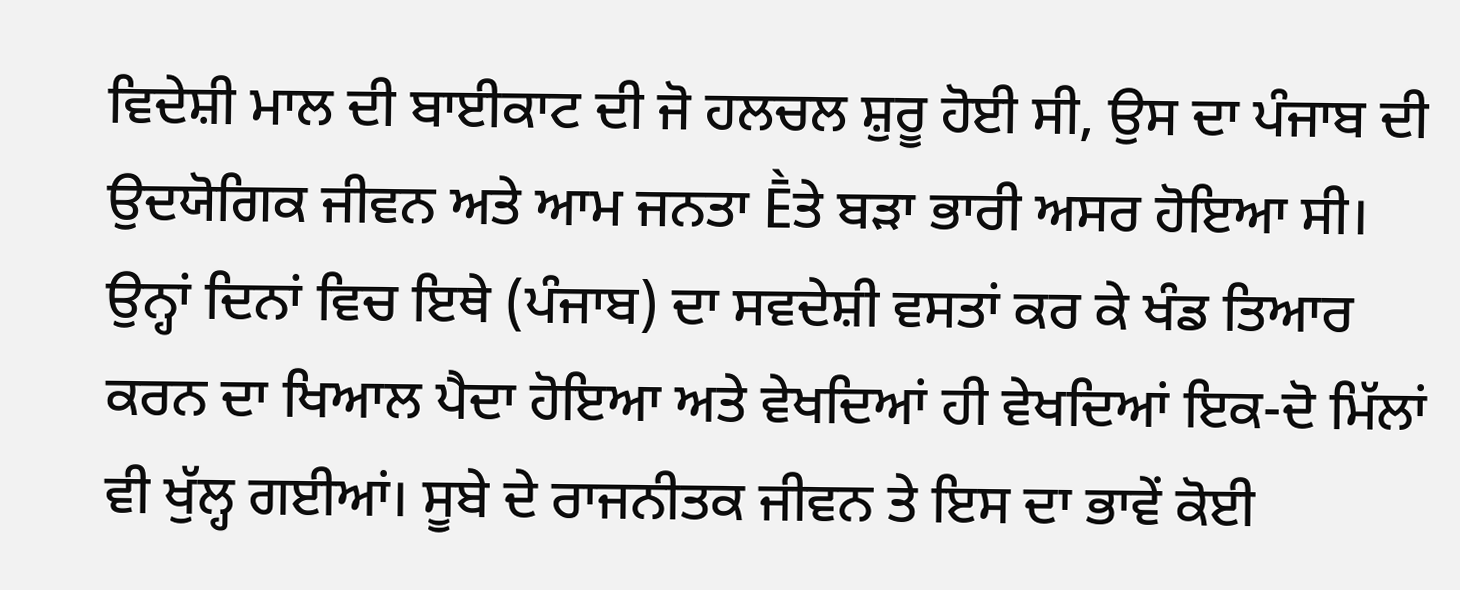ਵਿਦੇਸ਼ੀ ਮਾਲ ਦੀ ਬਾਈਕਾਟ ਦੀ ਜੋ ਹਲਚਲ ਸ਼ੁਰੂ ਹੋਈ ਸੀ, ਉਸ ਦਾ ਪੰਜਾਬ ਦੀ ਉਦਯੋਗਿਕ ਜੀਵਨ ਅਤੇ ਆਮ ਜਨਤਾ Ḕਤੇ ਬੜਾ ਭਾਰੀ ਅਸਰ ਹੋਇਆ ਸੀ। ਉਨ੍ਹਾਂ ਦਿਨਾਂ ਵਿਚ ਇਥੇ (ਪੰਜਾਬ) ਦਾ ਸਵਦੇਸ਼ੀ ਵਸਤਾਂ ਕਰ ਕੇ ਖੰਡ ਤਿਆਰ ਕਰਨ ਦਾ ਖਿਆਲ ਪੈਦਾ ਹੋਇਆ ਅਤੇ ਵੇਖਦਿਆਂ ਹੀ ਵੇਖਦਿਆਂ ਇਕ-ਦੋ ਮਿੱਲਾਂ ਵੀ ਖੁੱਲ੍ਹ ਗਈਆਂ। ਸੂਬੇ ਦੇ ਰਾਜਨੀਤਕ ਜੀਵਨ ਤੇ ਇਸ ਦਾ ਭਾਵੇਂ ਕੋਈ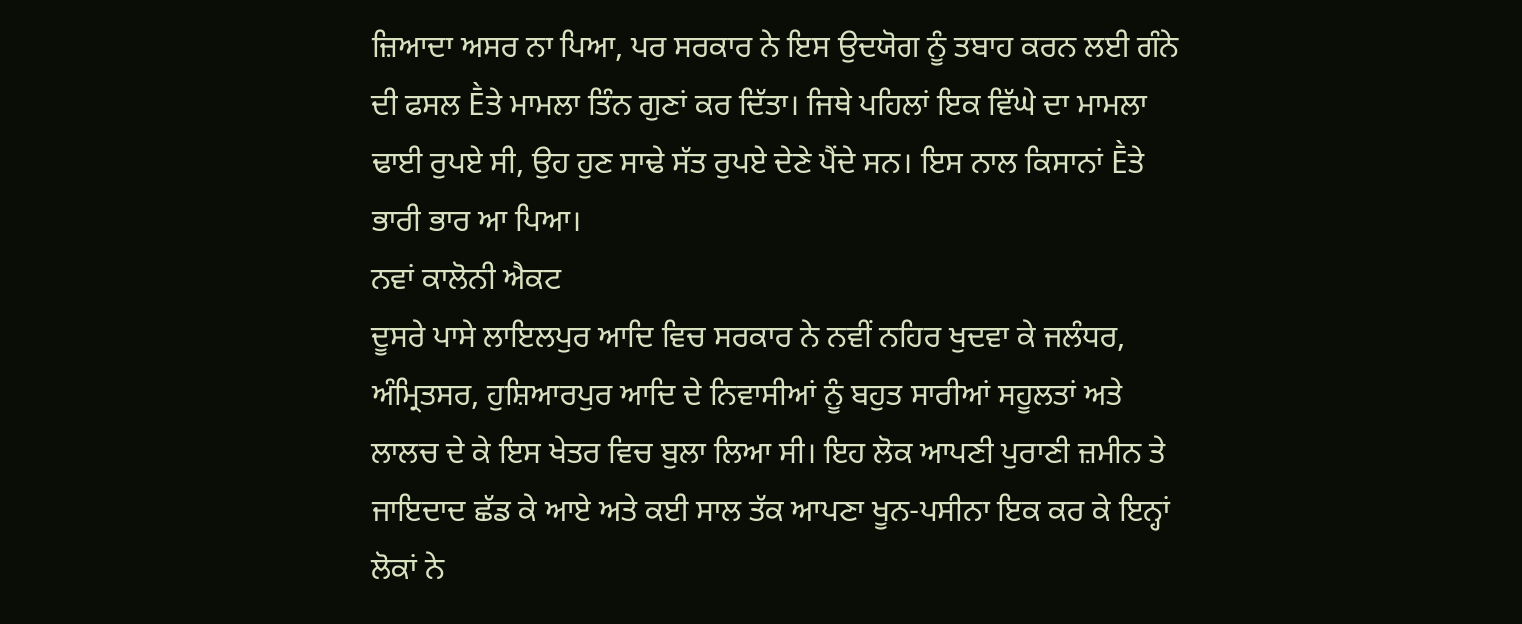ਜ਼ਿਆਦਾ ਅਸਰ ਨਾ ਪਿਆ, ਪਰ ਸਰਕਾਰ ਨੇ ਇਸ ਉਦਯੋਗ ਨੂੰ ਤਬਾਹ ਕਰਨ ਲਈ ਗੰਨੇ ਦੀ ਫਸਲ Ḕਤੇ ਮਾਮਲਾ ਤਿੰਨ ਗੁਣਾਂ ਕਰ ਦਿੱਤਾ। ਜਿਥੇ ਪਹਿਲਾਂ ਇਕ ਵਿੱਘੇ ਦਾ ਮਾਮਲਾ ਢਾਈ ਰੁਪਏ ਸੀ, ਉਹ ਹੁਣ ਸਾਢੇ ਸੱਤ ਰੁਪਏ ਦੇਣੇ ਪੈਂਦੇ ਸਨ। ਇਸ ਨਾਲ ਕਿਸਾਨਾਂ Ḕਤੇ ਭਾਰੀ ਭਾਰ ਆ ਪਿਆ।
ਨਵਾਂ ਕਾਲੋਨੀ ਐਕਟ
ਦੂਸਰੇ ਪਾਸੇ ਲਾਇਲਪੁਰ ਆਦਿ ਵਿਚ ਸਰਕਾਰ ਨੇ ਨਵੀਂ ਨਹਿਰ ਖੁਦਵਾ ਕੇ ਜਲੰਧਰ, ਅੰਮ੍ਰਿਤਸਰ, ਹੁਸ਼ਿਆਰਪੁਰ ਆਦਿ ਦੇ ਨਿਵਾਸੀਆਂ ਨੂੰ ਬਹੁਤ ਸਾਰੀਆਂ ਸਹੂਲਤਾਂ ਅਤੇ ਲਾਲਚ ਦੇ ਕੇ ਇਸ ਖੇਤਰ ਵਿਚ ਬੁਲਾ ਲਿਆ ਸੀ। ਇਹ ਲੋਕ ਆਪਣੀ ਪੁਰਾਣੀ ਜ਼ਮੀਨ ਤੇ ਜਾਇਦਾਦ ਛੱਡ ਕੇ ਆਏ ਅਤੇ ਕਈ ਸਾਲ ਤੱਕ ਆਪਣਾ ਖੂਨ-ਪਸੀਨਾ ਇਕ ਕਰ ਕੇ ਇਨ੍ਹਾਂ ਲੋਕਾਂ ਨੇ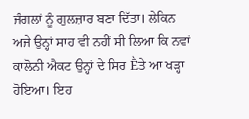ਜੰਗਲਾਂ ਨੂੰ ਗੁਲਜ਼ਾਰ ਬਣਾ ਦਿੱਤਾ। ਲੇਕਿਨ ਅਜੇ ਉਨ੍ਹਾਂ ਸਾਹ ਵੀ ਨਹੀਂ ਸੀ ਲਿਆ ਕਿ ਨਵਾਂ ਕਾਲੋਨੀ ਐਕਟ ਉਨ੍ਹਾਂ ਦੇ ਸਿਰ Ḕਤੇ ਆ ਖੜ੍ਹਾ ਹੋਇਆ। ਇਹ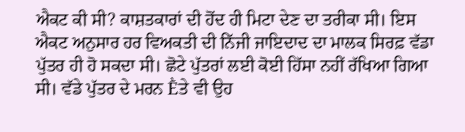ਐਕਟ ਕੀ ਸੀ? ਕਾਸ਼ਤਕਾਰਾਂ ਦੀ ਹੋਂਦ ਹੀ ਮਿਟਾ ਦੇਣ ਦਾ ਤਰੀਕਾ ਸੀ। ਇਸ ਐਕਟ ਅਨੁਸਾਰ ਹਰ ਵਿਅਕਤੀ ਦੀ ਨਿੱਜੀ ਜਾਇਦਾਦ ਦਾ ਮਾਲਕ ਸਿਰਫ਼ ਵੱਡਾ ਪੁੱਤਰ ਹੀ ਹੋ ਸਕਦਾ ਸੀ। ਛੋਟੇ ਪੁੱਤਰਾਂ ਲਈ ਕੋਈ ਹਿੱਸਾ ਨਹੀਂ ਰੱਖਿਆ ਗਿਆ ਸੀ। ਵੱਡੇ ਪੁੱਤਰ ਦੇ ਮਰਨ Ḕਤੇ ਵੀ ਉਹ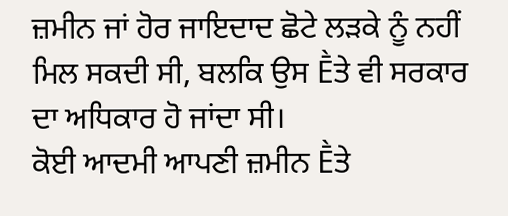ਜ਼ਮੀਨ ਜਾਂ ਹੋਰ ਜਾਇਦਾਦ ਛੋਟੇ ਲੜਕੇ ਨੂੰ ਨਹੀਂ ਮਿਲ ਸਕਦੀ ਸੀ, ਬਲਕਿ ਉਸ Ḕਤੇ ਵੀ ਸਰਕਾਰ ਦਾ ਅਧਿਕਾਰ ਹੋ ਜਾਂਦਾ ਸੀ।
ਕੋਈ ਆਦਮੀ ਆਪਣੀ ਜ਼ਮੀਨ Ḕਤੇ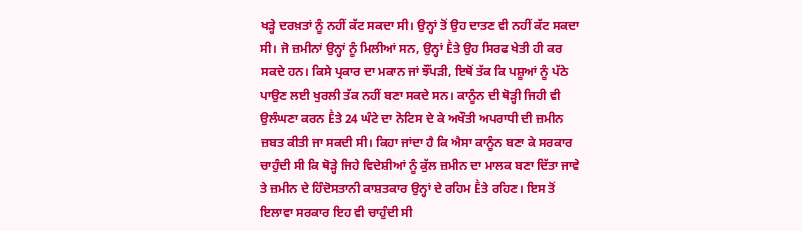ਖੜ੍ਹੇ ਦਰਖ਼ਤਾਂ ਨੂੰ ਨਹੀਂ ਕੱਟ ਸਕਦਾ ਸੀ। ਉਨ੍ਹਾਂ ਤੋਂ ਉਹ ਦਾਤਣ ਵੀ ਨਹੀਂ ਕੱਟ ਸਕਦਾ ਸੀ। ਜੋ ਜ਼ਮੀਨਾਂ ਉਨ੍ਹਾਂ ਨੂੰ ਮਿਲੀਆਂ ਸਨ, ਉਨ੍ਹਾਂ Ḕਤੇ ਉਹ ਸਿਰਫ ਖੇਤੀ ਹੀ ਕਰ ਸਕਦੇ ਹਨ। ਕਿਸੇ ਪ੍ਰਕਾਰ ਦਾ ਮਕਾਨ ਜਾਂ ਝੌਂਪੜੀ, ਇਥੋਂ ਤੱਕ ਕਿ ਪਸ਼ੂਆਂ ਨੂੰ ਪੱਠੇ ਪਾਉਣ ਲਈ ਖੁਰਲੀ ਤੱਕ ਨਹੀਂ ਬਣਾ ਸਕਦੇ ਸਨ। ਕਾਨੂੰਨ ਦੀ ਥੋੜ੍ਹੀ ਜਿਹੀ ਵੀ ਉਲੰਘਣਾ ਕਰਨ Ḕਤੇ 24 ਘੰਟੇ ਦਾ ਨੋਟਿਸ ਦੇ ਕੇ ਅਖੌਤੀ ਅਪਰਾਧੀ ਦੀ ਜ਼ਮੀਨ ਜ਼ਬਤ ਕੀਤੀ ਜਾ ਸਕਦੀ ਸੀ। ਕਿਹਾ ਜਾਂਦਾ ਹੈ ਕਿ ਐਸਾ ਕਾਨੂੰਨ ਬਣਾ ਕੇ ਸਰਕਾਰ ਚਾਹੁੰਦੀ ਸੀ ਕਿ ਥੋੜ੍ਹੇ ਜਿਹੇ ਵਿਦੇਸ਼ੀਆਂ ਨੂੰ ਕੁੱਲ ਜ਼ਮੀਨ ਦਾ ਮਾਲਕ ਬਣਾ ਦਿੱਤਾ ਜਾਵੇ ਤੇ ਜ਼ਮੀਨ ਦੇ ਹਿੰਦੋਸਤਾਨੀ ਕਾਸ਼ਤਕਾਰ ਉਨ੍ਹਾਂ ਦੇ ਰਹਿਮ Ḕਤੇ ਰਹਿਣ। ਇਸ ਤੋਂ ਇਲਾਵਾ ਸਰਕਾਰ ਇਹ ਵੀ ਚਾਹੁੰਦੀ ਸੀ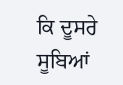ਕਿ ਦੂਸਰੇ ਸੂਬਿਆਂ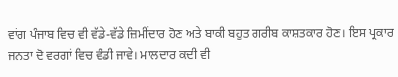ਵਾਂਗ ਪੰਜਾਬ ਵਿਚ ਵੀ ਵੱਡੇ-ਵੱਡੇ ਜ਼ਿਮੀਂਦਾਰ ਹੋਣ ਅਤੇ ਬਾਕੀ ਬਹੁਤ ਗਰੀਬ ਕਾਸ਼ਤਕਾਰ ਹੋਣ। ਇਸ ਪ੍ਰਕਾਰ ਜਨਤਾ ਦੋ ਵਰਗਾਂ ਵਿਚ ਵੰਡੀ ਜਾਵੇ। ਮਾਲਦਾਰ ਕਦੀ ਵੀ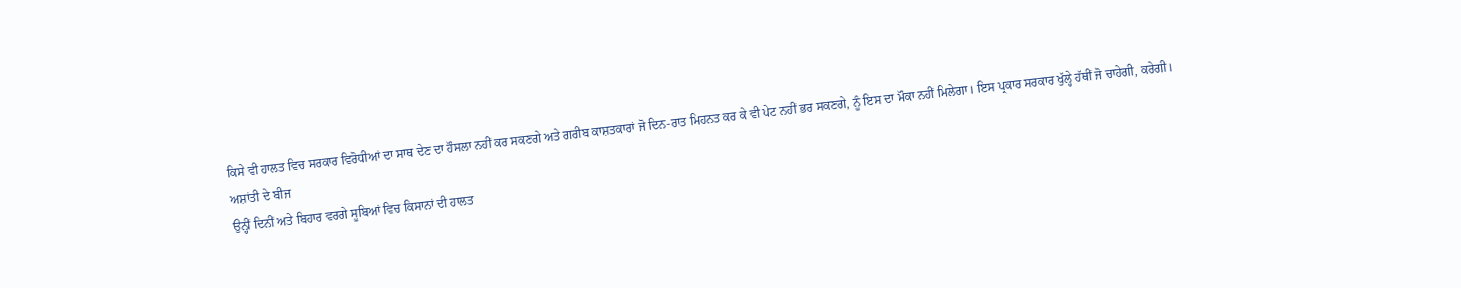ਕਿਸੇ ਵੀ ਹਾਲਤ ਵਿਚ ਸਰਕਾਰ ਵਿਰੋਧੀਆਂ ਦਾ ਸਾਥ ਦੇਣ ਦਾ ਹੌਸਲਾ ਨਹੀਂ ਕਰ ਸਕਣਗੇ ਅਤੇ ਗਰੀਬ ਕਾਸ਼ਤਕਾਰਾਂ ਜੋ ਦਿਨ-ਰਾਤ ਮਿਹਨਤ ਕਰ ਕੇ ਵੀ ਪੇਟ ਨਹੀਂ ਭਰ ਸਕਣਗੇ, ਨੂੰ ਇਸ ਦਾ ਮੌਕਾ ਨਹੀਂ ਮਿਲੇਗਾ। ਇਸ ਪ੍ਰਕਾਰ ਸਰਕਾਰ ਖੁੱਲ੍ਹੇ ਹੱਥੀਂ ਜੋ ਚਾਹੇਗੀ, ਕਰੇਗੀ।
ਅਸ਼ਾਂਤੀ ਦੇ ਬੀਜ
ਉਨ੍ਹੀਂ ਦਿਨੀਂ ਅਤੇ ਬਿਹਾਰ ਵਰਗੇ ਸੂਬਿਆਂ ਵਿਚ ਕਿਸਾਨਾਂ ਦੀ ਹਾਲਤ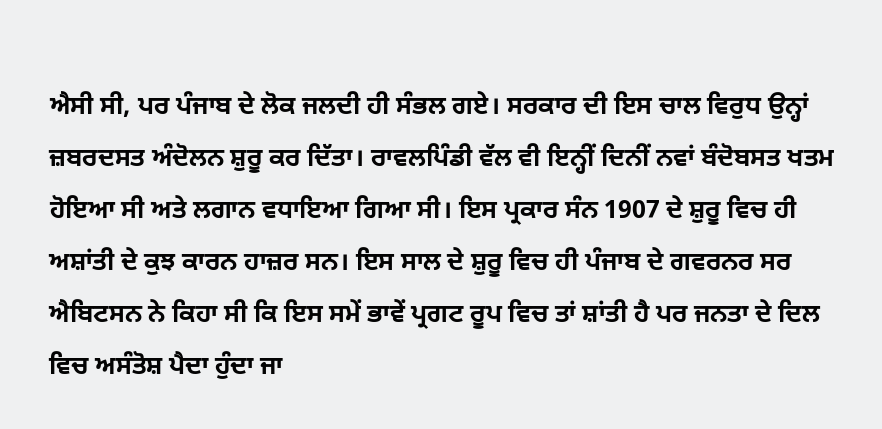ਐਸੀ ਸੀ, ਪਰ ਪੰਜਾਬ ਦੇ ਲੋਕ ਜਲਦੀ ਹੀ ਸੰਭਲ ਗਏ। ਸਰਕਾਰ ਦੀ ਇਸ ਚਾਲ ਵਿਰੁਧ ਉਨ੍ਹਾਂ ਜ਼ਬਰਦਸਤ ਅੰਦੋਲਨ ਸ਼ੁਰੂ ਕਰ ਦਿੱਤਾ। ਰਾਵਲਪਿੰਡੀ ਵੱਲ ਵੀ ਇਨ੍ਹੀਂ ਦਿਨੀਂ ਨਵਾਂ ਬੰਦੋਬਸਤ ਖਤਮ ਹੋਇਆ ਸੀ ਅਤੇ ਲਗਾਨ ਵਧਾਇਆ ਗਿਆ ਸੀ। ਇਸ ਪ੍ਰਕਾਰ ਸੰਨ 1907 ਦੇ ਸ਼ੁਰੂ ਵਿਚ ਹੀ ਅਸ਼ਾਂਤੀ ਦੇ ਕੁਝ ਕਾਰਨ ਹਾਜ਼ਰ ਸਨ। ਇਸ ਸਾਲ ਦੇ ਸ਼ੁਰੂ ਵਿਚ ਹੀ ਪੰਜਾਬ ਦੇ ਗਵਰਨਰ ਸਰ ਐਬਿਟਸਨ ਨੇ ਕਿਹਾ ਸੀ ਕਿ ਇਸ ਸਮੇਂ ਭਾਵੇਂ ਪ੍ਰਗਟ ਰੂਪ ਵਿਚ ਤਾਂ ਸ਼ਾਂਤੀ ਹੈ ਪਰ ਜਨਤਾ ਦੇ ਦਿਲ ਵਿਚ ਅਸੰਤੋਸ਼ ਪੈਦਾ ਹੁੰਦਾ ਜਾ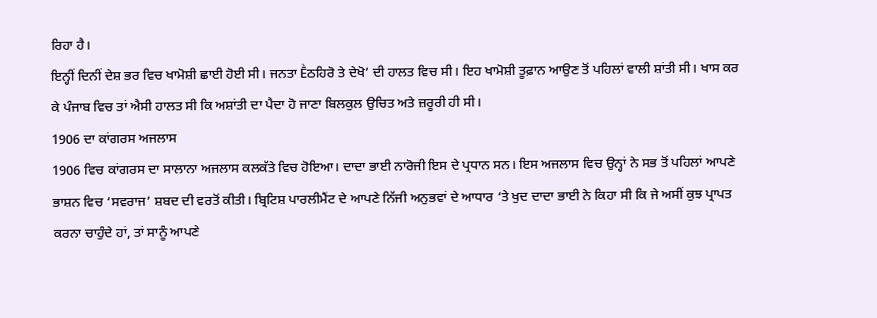ਰਿਹਾ ਹੈ।
ਇਨ੍ਹੀਂ ਦਿਨੀਂ ਦੇਸ਼ ਭਰ ਵਿਚ ਖਾਮੋਸ਼ੀ ਛਾਈ ਹੋਈ ਸੀ। ਜਨਤਾ Ḕਠਹਿਰੋ ਤੇ ਦੇਖੋ’ ਦੀ ਹਾਲਤ ਵਿਚ ਸੀ। ਇਹ ਖਾਮੋਸ਼ੀ ਤੂਫ਼ਾਨ ਆਉਣ ਤੋਂ ਪਹਿਲਾਂ ਵਾਲੀ ਸ਼ਾਂਤੀ ਸੀ। ਖਾਸ ਕਰ ਕੇ ਪੰਜਾਬ ਵਿਚ ਤਾਂ ਐਸੀ ਹਾਲਤ ਸੀ ਕਿ ਅਸ਼ਾਂਤੀ ਦਾ ਪੈਦਾ ਹੋ ਜਾਣਾ ਬਿਲਕੁਲ ਉਚਿਤ ਅਤੇ ਜ਼ਰੂਰੀ ਹੀ ਸੀ।
1906 ਦਾ ਕਾਂਗਰਸ ਅਜਲਾਸ
1906 ਵਿਚ ਕਾਂਗਰਸ ਦਾ ਸਾਲਾਨਾ ਅਜਲਾਸ ਕਲਕੱਤੇ ਵਿਚ ਹੋਇਆ। ਦਾਦਾ ਭਾਈ ਨਾਰੋਜੀ ਇਸ ਦੇ ਪ੍ਰਧਾਨ ਸਨ। ਇਸ ਅਜਲਾਸ ਵਿਚ ਉਨ੍ਹਾਂ ਨੇ ਸਭ ਤੋਂ ਪਹਿਲਾਂ ਆਪਣੇ ਭਾਸ਼ਨ ਵਿਚ ‘ਸਵਰਾਜ’ ਸ਼ਬਦ ਦੀ ਵਰਤੋਂ ਕੀਤੀ। ਬ੍ਰਿਟਿਸ਼ ਪਾਰਲੀਮੈਂਟ ਦੇ ਆਪਣੇ ਨਿੱਜੀ ਅਨੁਭਵਾਂ ਦੇ ਆਧਾਰ ‘ਤੇ ਖੁਦ ਦਾਦਾ ਭਾਈ ਨੇ ਕਿਹਾ ਸੀ ਕਿ ਜੇ ਅਸੀਂ ਕੁਝ ਪ੍ਰਾਪਤ ਕਰਨਾ ਚਾਹੁੰਦੇ ਹਾਂ, ਤਾਂ ਸਾਨੂੰ ਆਪਣੇ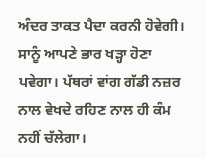ਅੰਦਰ ਤਾਕਤ ਪੈਦਾ ਕਰਨੀ ਹੋਵੇਗੀ। ਸਾਨੂੰ ਆਪਣੇ ਭਾਰ ਖੜ੍ਹਾ ਹੋਣਾ ਪਵੇਗਾ। ਪੱਥਰਾਂ ਵਾਂਗ ਗੱਡੀ ਨਜ਼ਰ ਨਾਲ ਵੇਖਦੇ ਰਹਿਣ ਨਾਲ ਹੀ ਕੰਮ ਨਹੀਂ ਚੱਲੇਗਾ।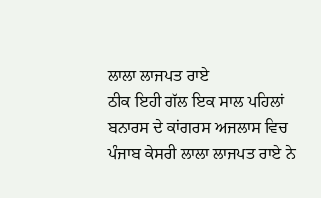ਲਾਲਾ ਲਾਜਪਤ ਰਾਏ
ਠੀਕ ਇਹੀ ਗੱਲ ਇਕ ਸਾਲ ਪਹਿਲਾਂ ਬਨਾਰਸ ਦੇ ਕਾਂਗਰਸ ਅਜਲਾਸ ਵਿਚ ਪੰਜਾਬ ਕੇਸਰੀ ਲਾਲਾ ਲਾਜਪਤ ਰਾਏ ਨੇ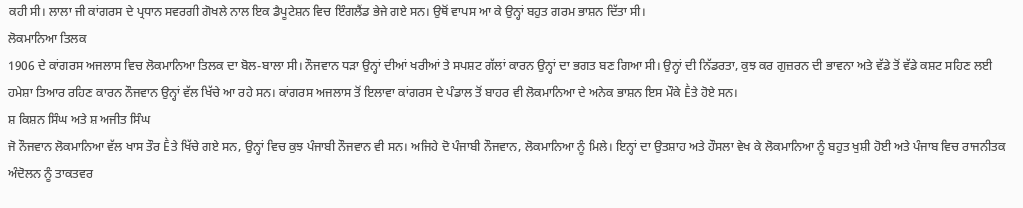ਕਹੀ ਸੀ। ਲਾਲਾ ਜੀ ਕਾਂਗਰਸ ਦੇ ਪ੍ਰਧਾਨ ਸਵਰਗੀ ਗੋਖਲੇ ਨਾਲ ਇਕ ਡੈਪੂਟੇਸ਼ਨ ਵਿਚ ਇੰਗਲੈਂਡ ਭੇਜੇ ਗਏ ਸਨ। ਉਥੋਂ ਵਾਪਸ ਆ ਕੇ ਉਨ੍ਹਾਂ ਬਹੁਤ ਗਰਮ ਭਾਸ਼ਨ ਦਿੱਤਾ ਸੀ।
ਲੋਕਮਾਨਿਆ ਤਿਲਕ
1906 ਦੇ ਕਾਂਗਰਸ ਅਜਲਾਸ ਵਿਚ ਲੋਕਮਾਨਿਆ ਤਿਲਕ ਦਾ ਬੋਲ-ਬਾਲਾ ਸੀ। ਨੌਜਵਾਨ ਧੜਾ ਉਨ੍ਹਾਂ ਦੀਆਂ ਖਰੀਆਂ ਤੇ ਸਪਸ਼ਟ ਗੱਲਾਂ ਕਾਰਨ ਉਨ੍ਹਾਂ ਦਾ ਭਗਤ ਬਣ ਗਿਆ ਸੀ। ਉਨ੍ਹਾਂ ਦੀ ਨਿੱਡਰਤਾ, ਕੁਝ ਕਰ ਗੁਜ਼ਰਨ ਦੀ ਭਾਵਨਾ ਅਤੇ ਵੱਡੇ ਤੋਂ ਵੱਡੇ ਕਸ਼ਟ ਸਹਿਣ ਲਈ ਹਮੇਸ਼ਾ ਤਿਆਰ ਰਹਿਣ ਕਾਰਨ ਨੌਜਵਾਨ ਉਨ੍ਹਾਂ ਵੱਲ ਖਿੱਚੇ ਆ ਰਹੇ ਸਨ। ਕਾਂਗਰਸ ਅਜਲਾਸ ਤੋਂ ਇਲਾਵਾ ਕਾਂਗਰਸ ਦੇ ਪੰਡਾਲ ਤੋਂ ਬਾਹਰ ਵੀ ਲੋਕਮਾਨਿਆ ਦੇ ਅਨੇਕ ਭਾਸ਼ਨ ਇਸ ਮੌਕੇ Ḕਤੇ ਹੋਏ ਸਨ।
ਸ਼ ਕਿਸ਼ਨ ਸਿੰਘ ਅਤੇ ਸ਼ ਅਜੀਤ ਸਿੰਘ
ਜੋ ਨੌਜਵਾਨ ਲੋਕਮਾਨਿਆ ਵੱਲ ਖਾਸ ਤੌਰ Ḕਤੇ ਖਿੱਚੇ ਗਏ ਸਨ, ਉਨ੍ਹਾਂ ਵਿਚ ਕੁਝ ਪੰਜਾਬੀ ਨੌਜਵਾਨ ਵੀ ਸਨ। ਅਜਿਹੇ ਦੋ ਪੰਜਾਬੀ ਨੌਜਵਾਨ, ਲੋਕਮਾਨਿਆ ਨੂੰ ਮਿਲੇ। ਇਨ੍ਹਾਂ ਦਾ ਉਤਸ਼ਾਹ ਅਤੇ ਹੌਸਲਾ ਵੇਖ ਕੇ ਲੋਕਮਾਨਿਆ ਨੂੰ ਬਹੁਤ ਖੁਸ਼ੀ ਹੋਈ ਅਤੇ ਪੰਜਾਬ ਵਿਚ ਰਾਜਨੀਤਕ ਅੰਦੋਲਨ ਨੂੰ ਤਾਕਤਵਰ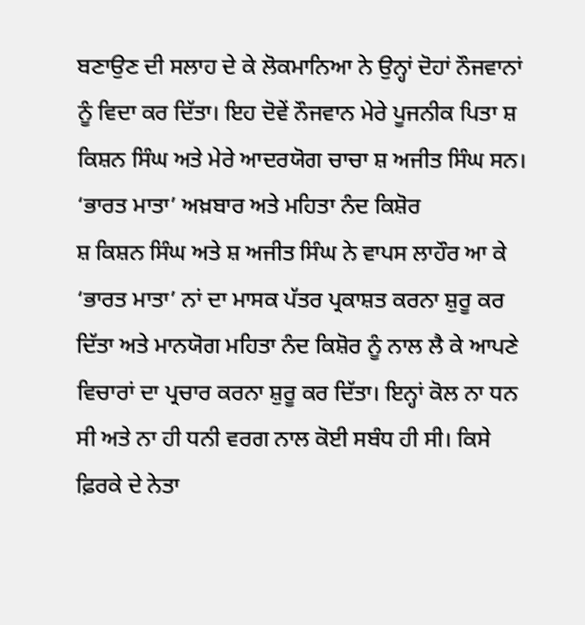ਬਣਾਉਣ ਦੀ ਸਲਾਹ ਦੇ ਕੇ ਲੋਕਮਾਨਿਆ ਨੇ ਉਨ੍ਹਾਂ ਦੋਹਾਂ ਨੌਜਵਾਨਾਂ ਨੂੰ ਵਿਦਾ ਕਰ ਦਿੱਤਾ। ਇਹ ਦੋਵੇਂ ਨੌਜਵਾਨ ਮੇਰੇ ਪੂਜਨੀਕ ਪਿਤਾ ਸ਼ ਕਿਸ਼ਨ ਸਿੰਘ ਅਤੇ ਮੇਰੇ ਆਦਰਯੋਗ ਚਾਚਾ ਸ਼ ਅਜੀਤ ਸਿੰਘ ਸਨ।
‘ਭਾਰਤ ਮਾਤਾ’ ਅਖ਼ਬਾਰ ਅਤੇ ਮਹਿਤਾ ਨੰਦ ਕਿਸ਼ੋਰ
ਸ਼ ਕਿਸ਼ਨ ਸਿੰਘ ਅਤੇ ਸ਼ ਅਜੀਤ ਸਿੰਘ ਨੇ ਵਾਪਸ ਲਾਹੌਰ ਆ ਕੇ ‘ਭਾਰਤ ਮਾਤਾ’ ਨਾਂ ਦਾ ਮਾਸਕ ਪੱਤਰ ਪ੍ਰਕਾਸ਼ਤ ਕਰਨਾ ਸ਼ੁਰੂ ਕਰ ਦਿੱਤਾ ਅਤੇ ਮਾਨਯੋਗ ਮਹਿਤਾ ਨੰਦ ਕਿਸ਼ੋਰ ਨੂੰ ਨਾਲ ਲੈ ਕੇ ਆਪਣੇ ਵਿਚਾਰਾਂ ਦਾ ਪ੍ਰਚਾਰ ਕਰਨਾ ਸ਼ੁਰੂ ਕਰ ਦਿੱਤਾ। ਇਨ੍ਹਾਂ ਕੋਲ ਨਾ ਧਨ ਸੀ ਅਤੇ ਨਾ ਹੀ ਧਨੀ ਵਰਗ ਨਾਲ ਕੋਈ ਸਬੰਧ ਹੀ ਸੀ। ਕਿਸੇ ਫ਼ਿਰਕੇ ਦੇ ਨੇਤਾ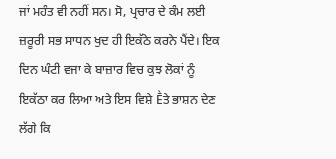ਜਾਂ ਮਹੰਤ ਵੀ ਨਹੀਂ ਸਨ। ਸੋ, ਪ੍ਰਚਾਰ ਦੇ ਕੰਮ ਲਈ ਜ਼ਰੂਰੀ ਸਭ ਸਾਧਨ ਖੁਦ ਹੀ ਇਕੱਠੇ ਕਰਨੇ ਪੈਂਦੇ। ਇਕ ਦਿਨ ਘੰਟੀ ਵਜਾ ਕੇ ਬਾਜ਼ਾਰ ਵਿਚ ਕੁਝ ਲੋਕਾਂ ਨੂੰ ਇਕੱਠਾ ਕਰ ਲਿਆ ਅਤੇ ਇਸ ਵਿਸ਼ੇ Ḕਤੇ ਭਾਸ਼ਨ ਦੇਣ ਲੱਗੇ ਕਿ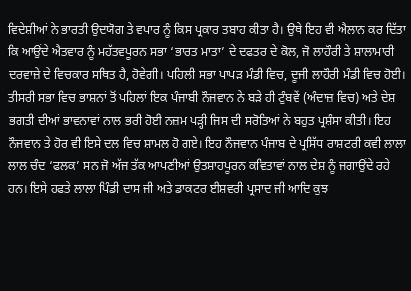ਵਿਦੇਸ਼ੀਆਂ ਨੇ ਭਾਰਤੀ ਉਦਯੋਗ ਤੇ ਵਪਾਰ ਨੂੰ ਕਿਸ ਪ੍ਰਕਾਰ ਤਬਾਹ ਕੀਤਾ ਹੈ। ਉਥੇ ਇਹ ਵੀ ਐਲਾਨ ਕਰ ਦਿੱਤਾ ਕਿ ਆਉਂਦੇ ਐਤਵਾਰ ਨੂੰ ਮਹੱਤਵਪੂਰਨ ਸਭਾ ‘ਭਾਰਤ ਮਾਤਾ’ ਦੇ ਦਫਤਰ ਦੇ ਕੋਲ, ਜੋ ਲਾਹੌਰੀ ਤੇ ਸ਼ਾਲਾਮਾਰੀ ਦਰਵਾਜ਼ੇ ਦੇ ਵਿਚਕਾਰ ਸਥਿਤ ਹੈ, ਹੋਵੇਗੀ। ਪਹਿਲੀ ਸਭਾ ਪਾਪੜ ਮੰਡੀ ਵਿਚ, ਦੂਜੀ ਲਾਹੌਰੀ ਮੰਡੀ ਵਿਚ ਹੋਈ। ਤੀਸਰੀ ਸਭਾ ਵਿਚ ਭਾਸ਼ਨਾਂ ਤੋਂ ਪਹਿਲਾਂ ਇਕ ਪੰਜਾਬੀ ਨੌਜਵਾਨ ਨੇ ਬੜੇ ਹੀ ਟੁੰਬਵੇਂ (ਅੰਦਾਜ਼ ਵਿਚ) ਅਤੇ ਦੇਸ਼ ਭਗਤੀ ਦੀਆਂ ਭਾਵਨਾਵਾਂ ਨਾਲ ਭਰੀ ਹੋਈ ਨਜ਼ਮ ਪੜ੍ਹੀ ਜਿਸ ਦੀ ਸਰੋਤਿਆਂ ਨੇ ਬਹੁਤ ਪ੍ਰਸ਼ੰਸਾ ਕੀਤੀ। ਇਹ ਨੌਜਵਾਨ ਤੇ ਹੋਰ ਵੀ ਇਸੇ ਦਲ ਵਿਚ ਸ਼ਾਮਲ ਹੋ ਗਏ। ਇਹ ਨੌਜਵਾਨ ਪੰਜਾਬ ਦੇ ਪ੍ਰਸਿੱਧ ਰਾਸ਼ਟਰੀ ਕਵੀ ਲਾਲਾ ਲਾਲ ਚੰਦ ‘ਫਲਕ’ ਸਨ ਜੋ ਅੱਜ ਤੱਕ ਆਪਣੀਆਂ ਉਤਸ਼ਾਹਪੂਰਨ ਕਵਿਤਾਵਾਂ ਨਾਲ ਦੇਸ਼ ਨੂੰ ਜਗਾਉਂਦੇ ਰਹੇ ਹਨ। ਇਸੇ ਹਫਤੇ ਲਾਲਾ ਪਿੰਡੀ ਦਾਸ ਜੀ ਅਤੇ ਡਾਕਟਰ ਈਸ਼ਵਰੀ ਪ੍ਰਸਾਦ ਜੀ ਆਦਿ ਕੁਝ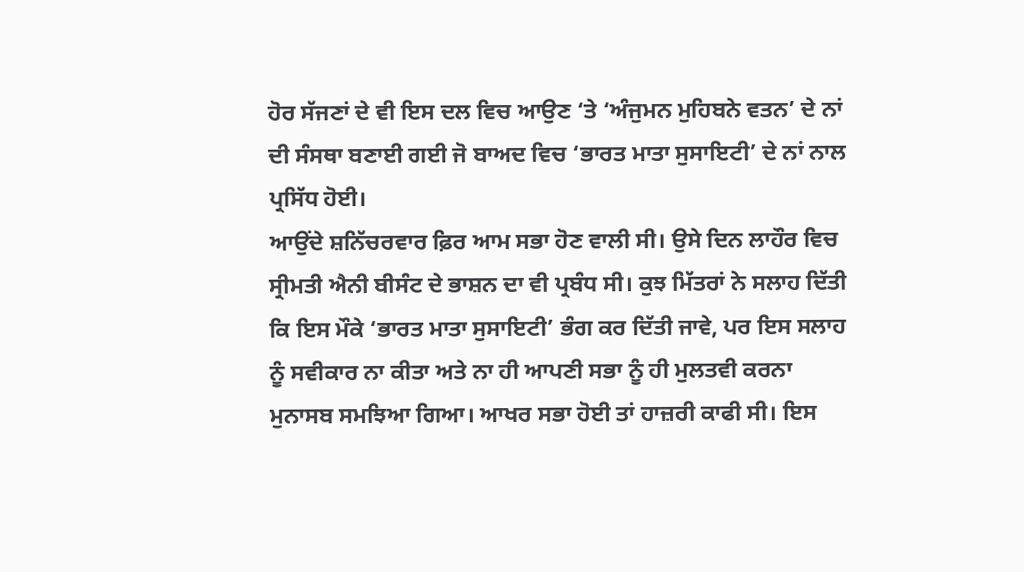ਹੋਰ ਸੱਜਣਾਂ ਦੇ ਵੀ ਇਸ ਦਲ ਵਿਚ ਆਉਣ ‘ਤੇ ‘ਅੰਜੁਮਨ ਮੁਹਿਬਨੇ ਵਤਨ’ ਦੇ ਨਾਂ ਦੀ ਸੰਸਥਾ ਬਣਾਈ ਗਈ ਜੋ ਬਾਅਦ ਵਿਚ ‘ਭਾਰਤ ਮਾਤਾ ਸੁਸਾਇਟੀ’ ਦੇ ਨਾਂ ਨਾਲ ਪ੍ਰਸਿੱਧ ਹੋਈ।
ਆਉਂਦੇ ਸ਼ਨਿੱਚਰਵਾਰ ਫ਼ਿਰ ਆਮ ਸਭਾ ਹੋਣ ਵਾਲੀ ਸੀ। ਉਸੇ ਦਿਨ ਲਾਹੌਰ ਵਿਚ ਸ੍ਰੀਮਤੀ ਐਨੀ ਬੀਸੰਟ ਦੇ ਭਾਸ਼ਨ ਦਾ ਵੀ ਪ੍ਰਬੰਧ ਸੀ। ਕੁਝ ਮਿੱਤਰਾਂ ਨੇ ਸਲਾਹ ਦਿੱਤੀ ਕਿ ਇਸ ਮੌਕੇ ‘ਭਾਰਤ ਮਾਤਾ ਸੁਸਾਇਟੀ’ ਭੰਗ ਕਰ ਦਿੱਤੀ ਜਾਵੇ, ਪਰ ਇਸ ਸਲਾਹ ਨੂੰ ਸਵੀਕਾਰ ਨਾ ਕੀਤਾ ਅਤੇ ਨਾ ਹੀ ਆਪਣੀ ਸਭਾ ਨੂੰ ਹੀ ਮੁਲਤਵੀ ਕਰਨਾ ਮੁਨਾਸਬ ਸਮਝਿਆ ਗਿਆ। ਆਖਰ ਸਭਾ ਹੋਈ ਤਾਂ ਹਾਜ਼ਰੀ ਕਾਫੀ ਸੀ। ਇਸ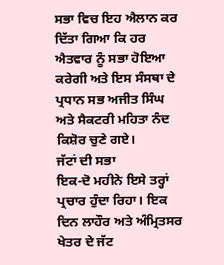ਸਭਾ ਵਿਚ ਇਹ ਐਲਾਨ ਕਰ ਦਿੱਤਾ ਗਿਆ ਕਿ ਹਰ ਐਤਵਾਰ ਨੂੰ ਸਭਾ ਹੋਇਆ ਕਰੇਗੀ ਅਤੇ ਇਸ ਸੰਸਥਾ ਦੇ ਪ੍ਰਧਾਨ ਸਭ ਅਜੀਤ ਸਿੰਘ ਅਤੇ ਸੈਕਟਰੀ ਮਹਿਤਾ ਨੰਦ ਕਿਸ਼ੋਰ ਚੁਣੇ ਗਏ।
ਜੱਟਾਂ ਦੀ ਸਭਾ
ਇਕ-ਦੋ ਮਹੀਨੇ ਇਸੇ ਤਰ੍ਹਾਂ ਪ੍ਰਚਾਰ ਹੁੰਦਾ ਰਿਹਾ। ਇਕ ਦਿਨ ਲਾਹੌਰ ਅਤੇ ਅੰਮ੍ਰਿਤਸਰ ਖੇਤਰ ਦੇ ਜੱਟ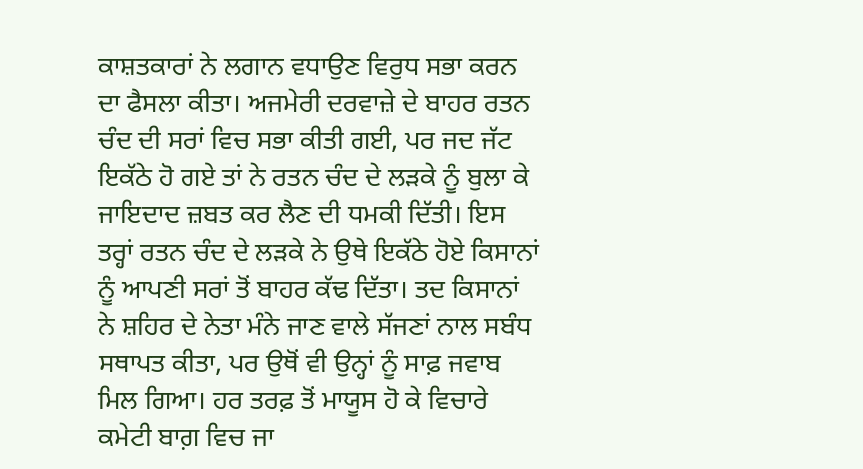ਕਾਸ਼ਤਕਾਰਾਂ ਨੇ ਲਗਾਨ ਵਧਾਉਣ ਵਿਰੁਧ ਸਭਾ ਕਰਨ ਦਾ ਫੈਸਲਾ ਕੀਤਾ। ਅਜਮੇਰੀ ਦਰਵਾਜ਼ੇ ਦੇ ਬਾਹਰ ਰਤਨ ਚੰਦ ਦੀ ਸਰਾਂ ਵਿਚ ਸਭਾ ਕੀਤੀ ਗਈ, ਪਰ ਜਦ ਜੱਟ ਇਕੱਠੇ ਹੋ ਗਏ ਤਾਂ ਨੇ ਰਤਨ ਚੰਦ ਦੇ ਲੜਕੇ ਨੂੰ ਬੁਲਾ ਕੇ ਜਾਇਦਾਦ ਜ਼ਬਤ ਕਰ ਲੈਣ ਦੀ ਧਮਕੀ ਦਿੱਤੀ। ਇਸ ਤਰ੍ਹਾਂ ਰਤਨ ਚੰਦ ਦੇ ਲੜਕੇ ਨੇ ਉਥੇ ਇਕੱਠੇ ਹੋਏ ਕਿਸਾਨਾਂ ਨੂੰ ਆਪਣੀ ਸਰਾਂ ਤੋਂ ਬਾਹਰ ਕੱਢ ਦਿੱਤਾ। ਤਦ ਕਿਸਾਨਾਂ ਨੇ ਸ਼ਹਿਰ ਦੇ ਨੇਤਾ ਮੰਨੇ ਜਾਣ ਵਾਲੇ ਸੱਜਣਾਂ ਨਾਲ ਸਬੰਧ ਸਥਾਪਤ ਕੀਤਾ, ਪਰ ਉਥੋਂ ਵੀ ਉਨ੍ਹਾਂ ਨੂੰ ਸਾਫ਼ ਜਵਾਬ ਮਿਲ ਗਿਆ। ਹਰ ਤਰਫ਼ ਤੋਂ ਮਾਯੂਸ ਹੋ ਕੇ ਵਿਚਾਰੇ ਕਮੇਟੀ ਬਾਗ਼ ਵਿਚ ਜਾ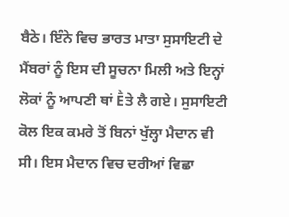ਬੈਠੇ। ਇੰਨੇ ਵਿਚ ਭਾਰਤ ਮਾਤਾ ਸੁਸਾਇਟੀ ਦੇ ਮੈਂਬਰਾਂ ਨੂੰ ਇਸ ਦੀ ਸੂਚਨਾ ਮਿਲੀ ਅਤੇ ਇਨ੍ਹਾਂ ਲੋਕਾਂ ਨੂੰ ਆਪਣੀ ਥਾਂ Ḕਤੇ ਲੈ ਗਏ। ਸੁਸਾਇਟੀ ਕੋਲ ਇਕ ਕਮਰੇ ਤੋਂ ਬਿਨਾਂ ਖੁੱਲ੍ਹਾ ਮੈਦਾਨ ਵੀ ਸੀ। ਇਸ ਮੈਦਾਨ ਵਿਚ ਦਰੀਆਂ ਵਿਛਾ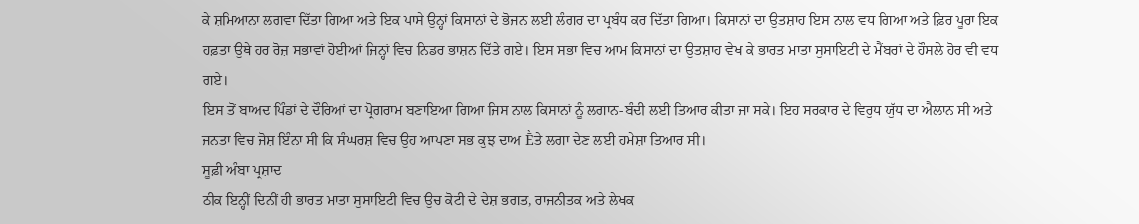ਕੇ ਸ਼ਮਿਆਨਾ ਲਗਵਾ ਦਿੱਤਾ ਗਿਆ ਅਤੇ ਇਕ ਪਾਸੇ ਉਨ੍ਹਾਂ ਕਿਸਾਨਾਂ ਦੇ ਭੋਜਨ ਲਈ ਲੰਗਰ ਦਾ ਪ੍ਰਬੰਧ ਕਰ ਦਿੱਤਾ ਗਿਆ। ਕਿਸਾਨਾਂ ਦਾ ਉਤਸ਼ਾਹ ਇਸ ਨਾਲ ਵਧ ਗਿਆ ਅਤੇ ਫ਼ਿਰ ਪੂਰਾ ਇਕ ਹਫ਼ਤਾ ਉਥੇ ਹਰ ਰੋਜ਼ ਸਭਾਵਾਂ ਹੋਈਆਂ ਜਿਨ੍ਹਾਂ ਵਿਚ ਨਿਡਰ ਭਾਸ਼ਨ ਦਿੱਤੇ ਗਏ। ਇਸ ਸਭਾ ਵਿਚ ਆਮ ਕਿਸਾਨਾਂ ਦਾ ਉਤਸ਼ਾਹ ਵੇਖ ਕੇ ਭਾਰਤ ਮਾਤਾ ਸੁਸਾਇਟੀ ਦੇ ਮੈਂਬਰਾਂ ਦੇ ਹੌਸਲੇ ਹੋਰ ਵੀ ਵਧ ਗਏ।
ਇਸ ਤੋਂ ਬਾਅਦ ਪਿੰਡਾਂ ਦੇ ਦੌਰਿਆਂ ਦਾ ਪ੍ਰੋਗਰਾਮ ਬਣਾਇਆ ਗਿਆ ਜਿਸ ਨਾਲ ਕਿਸਾਨਾਂ ਨੂੰ ਲਗਾਨ-ਬੰਦੀ ਲਈ ਤਿਆਰ ਕੀਤਾ ਜਾ ਸਕੇ। ਇਹ ਸਰਕਾਰ ਦੇ ਵਿਰੁਧ ਯੁੱਧ ਦਾ ਐਲਾਨ ਸੀ ਅਤੇ ਜਨਤਾ ਵਿਚ ਜੋਸ਼ ਇੰਨਾ ਸੀ ਕਿ ਸੰਘਰਸ਼ ਵਿਚ ਉਹ ਆਪਣਾ ਸਭ ਕੁਝ ਦਾਅ Ḕਤੇ ਲਗਾ ਦੇਣ ਲਈ ਹਮੇਸ਼ਾ ਤਿਆਰ ਸੀ।
ਸੂਫ਼ੀ ਅੰਬਾ ਪ੍ਰਸ਼ਾਦ
ਠੀਕ ਇਨ੍ਹੀਂ ਦਿਨੀਂ ਹੀ ਭਾਰਤ ਮਾਤਾ ਸੁਸਾਇਟੀ ਵਿਚ ਉਚ ਕੋਟੀ ਦੇ ਦੇਸ਼ ਭਗਤ, ਰਾਜਨੀਤਕ ਅਤੇ ਲੇਖਕ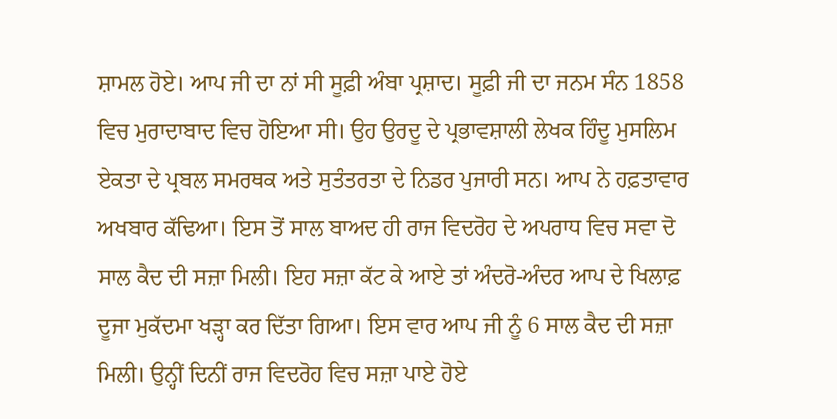ਸ਼ਾਮਲ ਹੋਏ। ਆਪ ਜੀ ਦਾ ਨਾਂ ਸੀ ਸੂਫ਼ੀ ਅੰਬਾ ਪ੍ਰਸ਼ਾਦ। ਸੂਫ਼ੀ ਜੀ ਦਾ ਜਨਮ ਸੰਨ 1858 ਵਿਚ ਮੁਰਾਦਾਬਾਦ ਵਿਚ ਹੋਇਆ ਸੀ। ਉਹ ਉਰਦੂ ਦੇ ਪ੍ਰਭਾਵਸ਼ਾਲੀ ਲੇਖਕ ਹਿੰਦੂ ਮੁਸਲਿਮ ਏਕਤਾ ਦੇ ਪ੍ਰਬਲ ਸਮਰਥਕ ਅਤੇ ਸੁਤੰਤਰਤਾ ਦੇ ਨਿਡਰ ਪੁਜਾਰੀ ਸਨ। ਆਪ ਨੇ ਹਫ਼ਤਾਵਾਰ ਅਖਬਾਰ ਕੱਢਿਆ। ਇਸ ਤੋਂ ਸਾਲ ਬਾਅਦ ਹੀ ਰਾਜ ਵਿਦਰੋਹ ਦੇ ਅਪਰਾਧ ਵਿਚ ਸਵਾ ਦੋ ਸਾਲ ਕੈਦ ਦੀ ਸਜ਼ਾ ਮਿਲੀ। ਇਹ ਸਜ਼ਾ ਕੱਟ ਕੇ ਆਏ ਤਾਂ ਅੰਦਰੋ-ਅੰਦਰ ਆਪ ਦੇ ਖਿਲਾਫ਼ ਦੂਜਾ ਮੁਕੱਦਮਾ ਖੜ੍ਹਾ ਕਰ ਦਿੱਤਾ ਗਿਆ। ਇਸ ਵਾਰ ਆਪ ਜੀ ਨੂੰ 6 ਸਾਲ ਕੈਦ ਦੀ ਸਜ਼ਾ ਮਿਲੀ। ਉਨ੍ਹੀਂ ਦਿਨੀਂ ਰਾਜ ਵਿਦਰੋਹ ਵਿਚ ਸਜ਼ਾ ਪਾਏ ਹੋਏ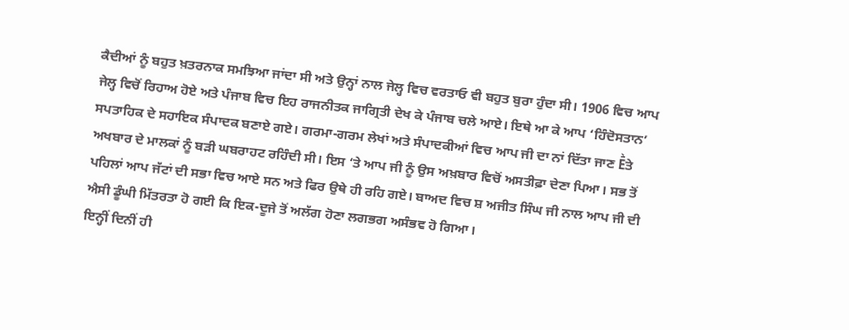ਕੈਦੀਆਂ ਨੂੰ ਬਹੁਤ ਖ਼ਤਰਨਾਕ ਸਮਝਿਆ ਜਾਂਦਾ ਸੀ ਅਤੇ ਉਨ੍ਹਾਂ ਨਾਲ ਜੇਲ੍ਹ ਵਿਚ ਵਰਤਾਓ ਵੀ ਬਹੁਤ ਬੁਰਾ ਹੁੰਦਾ ਸੀ। 1906 ਵਿਚ ਆਪ ਜੇਲ੍ਹ ਵਿਚੋਂ ਰਿਹਾਅ ਹੋਏ ਅਤੇ ਪੰਜਾਬ ਵਿਚ ਇਹ ਰਾਜਨੀਤਕ ਜਾਗ੍ਰਿਤੀ ਦੇਖ ਕੇ ਪੰਜਾਬ ਚਲੇ ਆਏ। ਇਥੇ ਆ ਕੇ ਆਪ ‘ਹਿੰਦੋਸਤਾਨ’ ਸਪਤਾਹਿਕ ਦੇ ਸਹਾਇਕ ਸੰਪਾਦਕ ਬਣਾਏ ਗਏ। ਗਰਮਾ-ਗਰਮ ਲੇਖਾਂ ਅਤੇ ਸੰਪਾਦਕੀਆਂ ਵਿਚ ਆਪ ਜੀ ਦਾ ਨਾਂ ਦਿੱਤਾ ਜਾਣ Ḕਤੇ ਅਖਬਾਰ ਦੇ ਮਾਲਕਾਂ ਨੂੰ ਬੜੀ ਘਬਰਾਹਟ ਰਹਿੰਦੀ ਸੀ। ਇਸ ‘ਤੇ ਆਪ ਜੀ ਨੂੰ ਉਸ ਅਖ਼ਬਾਰ ਵਿਚੋਂ ਅਸਤੀਫ਼ਾ ਦੇਣਾ ਪਿਆ। ਸਭ ਤੋਂ ਪਹਿਲਾਂ ਆਪ ਜੱਟਾਂ ਦੀ ਸਭਾ ਵਿਚ ਆਏ ਸਨ ਅਤੇ ਫਿਰ ਉਥੇ ਹੀ ਰਹਿ ਗਏ। ਬਾਅਦ ਵਿਚ ਸ਼ ਅਜੀਤ ਸਿੰਘ ਜੀ ਨਾਲ ਆਪ ਜੀ ਦੀ ਐਸੀ ਡੂੰਘੀ ਮਿੱਤਰਤਾ ਹੋ ਗਈ ਕਿ ਇਕ-ਦੂਜੇ ਤੋਂ ਅਲੱਗ ਹੋਣਾ ਲਗਭਗ ਅਸੰਭਵ ਹੋ ਗਿਆ।
ਇਨ੍ਹੀਂ ਦਿਨੀਂ ਹੀ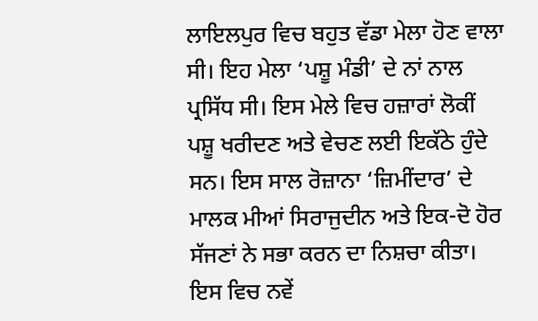ਲਾਇਲਪੁਰ ਵਿਚ ਬਹੁਤ ਵੱਡਾ ਮੇਲਾ ਹੋਣ ਵਾਲਾ ਸੀ। ਇਹ ਮੇਲਾ ‘ਪਸ਼ੂ ਮੰਡੀ’ ਦੇ ਨਾਂ ਨਾਲ ਪ੍ਰਸਿੱਧ ਸੀ। ਇਸ ਮੇਲੇ ਵਿਚ ਹਜ਼ਾਰਾਂ ਲੋਕੀਂ ਪਸ਼ੂ ਖਰੀਦਣ ਅਤੇ ਵੇਚਣ ਲਈ ਇਕੱਠੇ ਹੁੰਦੇ ਸਨ। ਇਸ ਸਾਲ ਰੋਜ਼ਾਨਾ ‘ਜ਼ਿਮੀਂਦਾਰ’ ਦੇ ਮਾਲਕ ਮੀਆਂ ਸਿਰਾਜੁਦੀਨ ਅਤੇ ਇਕ-ਦੋ ਹੋਰ ਸੱਜਣਾਂ ਨੇ ਸਭਾ ਕਰਨ ਦਾ ਨਿਸ਼ਚਾ ਕੀਤਾ। ਇਸ ਵਿਚ ਨਵੇਂ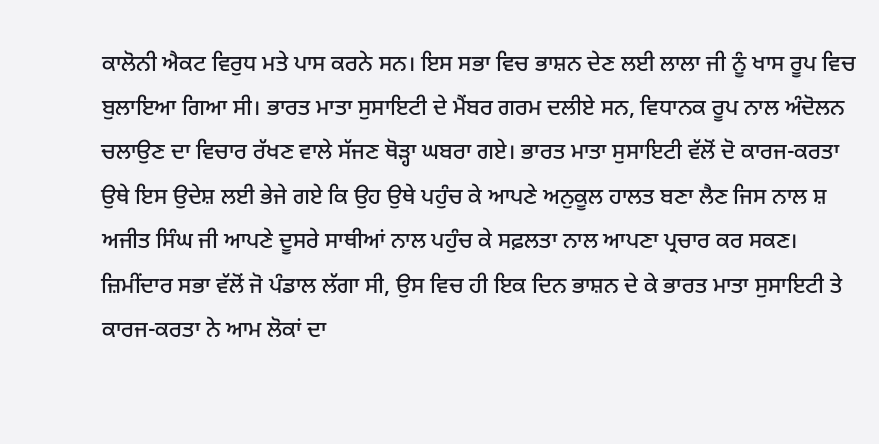ਕਾਲੋਨੀ ਐਕਟ ਵਿਰੁਧ ਮਤੇ ਪਾਸ ਕਰਨੇ ਸਨ। ਇਸ ਸਭਾ ਵਿਚ ਭਾਸ਼ਨ ਦੇਣ ਲਈ ਲਾਲਾ ਜੀ ਨੂੰ ਖਾਸ ਰੂਪ ਵਿਚ ਬੁਲਾਇਆ ਗਿਆ ਸੀ। ਭਾਰਤ ਮਾਤਾ ਸੁਸਾਇਟੀ ਦੇ ਮੈਂਬਰ ਗਰਮ ਦਲੀਏ ਸਨ, ਵਿਧਾਨਕ ਰੂਪ ਨਾਲ ਅੰਦੋਲਨ ਚਲਾਉਣ ਦਾ ਵਿਚਾਰ ਰੱਖਣ ਵਾਲੇ ਸੱਜਣ ਥੋੜ੍ਹਾ ਘਬਰਾ ਗਏ। ਭਾਰਤ ਮਾਤਾ ਸੁਸਾਇਟੀ ਵੱਲੋਂ ਦੋ ਕਾਰਜ-ਕਰਤਾ ਉਥੇ ਇਸ ਉਦੇਸ਼ ਲਈ ਭੇਜੇ ਗਏ ਕਿ ਉਹ ਉਥੇ ਪਹੁੰਚ ਕੇ ਆਪਣੇ ਅਨੁਕੂਲ ਹਾਲਤ ਬਣਾ ਲੈਣ ਜਿਸ ਨਾਲ ਸ਼ ਅਜੀਤ ਸਿੰਘ ਜੀ ਆਪਣੇ ਦੂਸਰੇ ਸਾਥੀਆਂ ਨਾਲ ਪਹੁੰਚ ਕੇ ਸਫ਼ਲਤਾ ਨਾਲ ਆਪਣਾ ਪ੍ਰਚਾਰ ਕਰ ਸਕਣ।
ਜ਼ਿਮੀਂਦਾਰ ਸਭਾ ਵੱਲੋਂ ਜੋ ਪੰਡਾਲ ਲੱਗਾ ਸੀ, ਉਸ ਵਿਚ ਹੀ ਇਕ ਦਿਨ ਭਾਸ਼ਨ ਦੇ ਕੇ ਭਾਰਤ ਮਾਤਾ ਸੁਸਾਇਟੀ ਤੇ ਕਾਰਜ-ਕਰਤਾ ਨੇ ਆਮ ਲੋਕਾਂ ਦਾ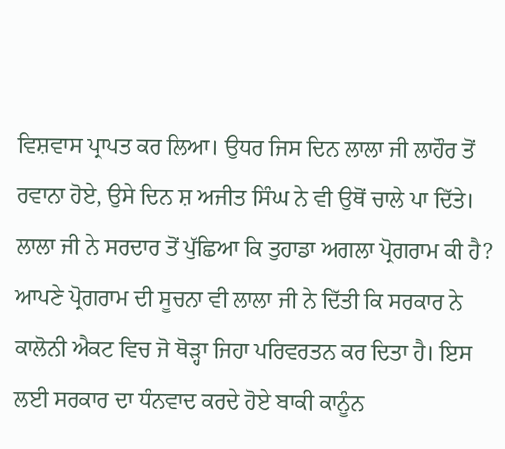ਵਿਸ਼ਵਾਸ ਪ੍ਰਾਪਤ ਕਰ ਲਿਆ। ਉਧਰ ਜਿਸ ਦਿਨ ਲਾਲਾ ਜੀ ਲਾਹੌਰ ਤੋਂ ਰਵਾਨਾ ਹੋਏ, ਉਸੇ ਦਿਨ ਸ਼ ਅਜੀਤ ਸਿੰਘ ਨੇ ਵੀ ਉਥੋਂ ਚਾਲੇ ਪਾ ਦਿੱਤੇ। ਲਾਲਾ ਜੀ ਨੇ ਸਰਦਾਰ ਤੋਂ ਪੁੱਛਿਆ ਕਿ ਤੁਹਾਡਾ ਅਗਲਾ ਪ੍ਰੋਗਰਾਮ ਕੀ ਹੈ? ਆਪਣੇ ਪ੍ਰੋਗਰਾਮ ਦੀ ਸੂਚਨਾ ਵੀ ਲਾਲਾ ਜੀ ਨੇ ਦਿੱਤੀ ਕਿ ਸਰਕਾਰ ਨੇ ਕਾਲੋਨੀ ਐਕਟ ਵਿਚ ਜੋ ਥੋੜ੍ਹਾ ਜਿਹਾ ਪਰਿਵਰਤਨ ਕਰ ਦਿਤਾ ਹੈ। ਇਸ ਲਈ ਸਰਕਾਰ ਦਾ ਧੰਨਵਾਦ ਕਰਦੇ ਹੋਏ ਬਾਕੀ ਕਾਨੂੰਨ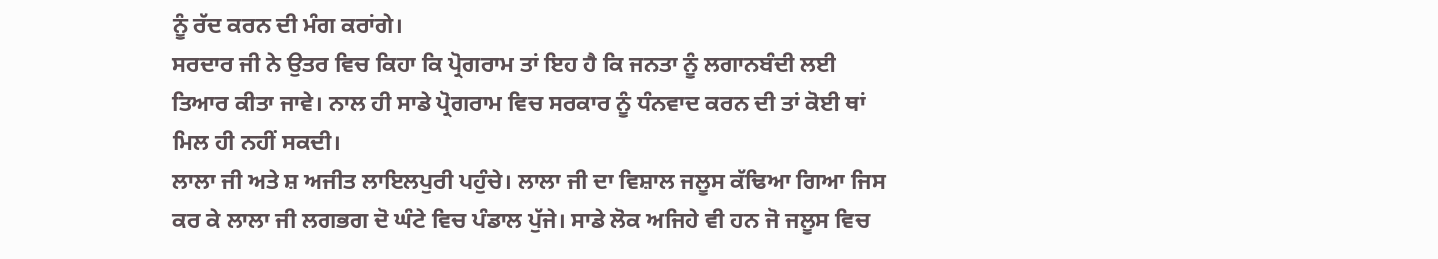ਨੂੰ ਰੱਦ ਕਰਨ ਦੀ ਮੰਗ ਕਰਾਂਗੇ।
ਸਰਦਾਰ ਜੀ ਨੇ ਉਤਰ ਵਿਚ ਕਿਹਾ ਕਿ ਪ੍ਰੋਗਰਾਮ ਤਾਂ ਇਹ ਹੈ ਕਿ ਜਨਤਾ ਨੂੰ ਲਗਾਨਬੰਦੀ ਲਈ ਤਿਆਰ ਕੀਤਾ ਜਾਵੇ। ਨਾਲ ਹੀ ਸਾਡੇ ਪ੍ਰੋਗਰਾਮ ਵਿਚ ਸਰਕਾਰ ਨੂੰ ਧੰਨਵਾਦ ਕਰਨ ਦੀ ਤਾਂ ਕੋਈ ਥਾਂ ਮਿਲ ਹੀ ਨਹੀਂ ਸਕਦੀ।
ਲਾਲਾ ਜੀ ਅਤੇ ਸ਼ ਅਜੀਤ ਲਾਇਲਪੁਰੀ ਪਹੁੰਚੇ। ਲਾਲਾ ਜੀ ਦਾ ਵਿਸ਼ਾਲ ਜਲੂਸ ਕੱਢਿਆ ਗਿਆ ਜਿਸ ਕਰ ਕੇ ਲਾਲਾ ਜੀ ਲਗਭਗ ਦੋ ਘੰਟੇ ਵਿਚ ਪੰਡਾਲ ਪੁੱਜੇ। ਸਾਡੇ ਲੋਕ ਅਜਿਹੇ ਵੀ ਹਨ ਜੋ ਜਲੂਸ ਵਿਚ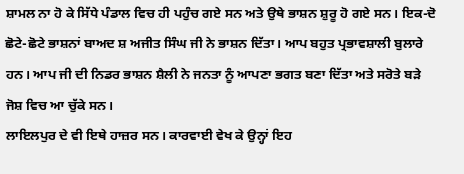ਸ਼ਾਮਲ ਨਾ ਹੋ ਕੇ ਸਿੱਧੇ ਪੰਡਾਲ ਵਿਚ ਹੀ ਪਹੁੰਚ ਗਏ ਸਨ ਅਤੇ ਉਥੇ ਭਾਸ਼ਨ ਸ਼ੁਰੂ ਹੋ ਗਏ ਸਨ। ਇਕ-ਦੋ ਛੋਟੇ-ਛੋਟੇ ਭਾਸ਼ਨਾਂ ਬਾਅਦ ਸ਼ ਅਜੀਤ ਸਿੰਘ ਜੀ ਨੇ ਭਾਸ਼ਨ ਦਿੱਤਾ। ਆਪ ਬਹੁਤ ਪ੍ਰਭਾਵਸ਼ਾਲੀ ਬੁਲਾਰੇ ਹਨ। ਆਪ ਜੀ ਦੀ ਨਿਡਰ ਭਾਸ਼ਨ ਸ਼ੈਲੀ ਨੇ ਜਨਤਾ ਨੂੰ ਆਪਣਾ ਭਗਤ ਬਣਾ ਦਿੱਤਾ ਅਤੇ ਸਰੋਤੇ ਬੜੇ ਜੋਸ਼ ਵਿਚ ਆ ਚੁੱਕੇ ਸਨ।
ਲਾਇਲਪੁਰ ਦੇ ਵੀ ਇਥੇ ਹਾਜ਼ਰ ਸਨ। ਕਾਰਵਾਈ ਵੇਖ ਕੇ ਉਨ੍ਹਾਂ ਇਹ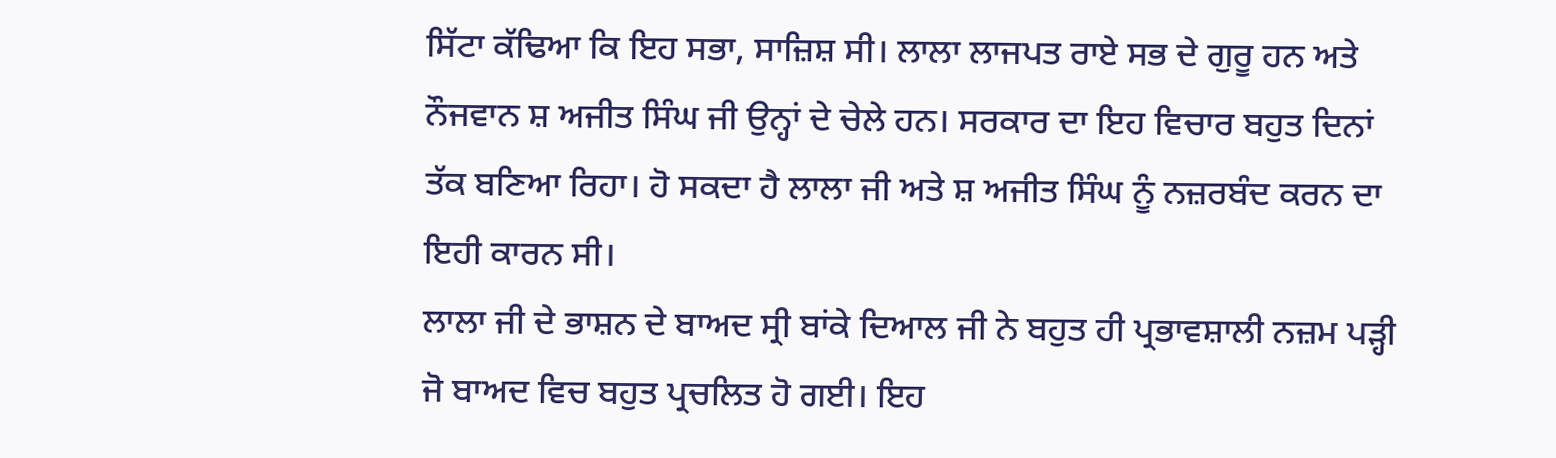ਸਿੱਟਾ ਕੱਢਿਆ ਕਿ ਇਹ ਸਭਾ, ਸਾਜ਼ਿਸ਼ ਸੀ। ਲਾਲਾ ਲਾਜਪਤ ਰਾਏ ਸਭ ਦੇ ਗੁਰੂ ਹਨ ਅਤੇ ਨੌਜਵਾਨ ਸ਼ ਅਜੀਤ ਸਿੰਘ ਜੀ ਉਨ੍ਹਾਂ ਦੇ ਚੇਲੇ ਹਨ। ਸਰਕਾਰ ਦਾ ਇਹ ਵਿਚਾਰ ਬਹੁਤ ਦਿਨਾਂ ਤੱਕ ਬਣਿਆ ਰਿਹਾ। ਹੋ ਸਕਦਾ ਹੈ ਲਾਲਾ ਜੀ ਅਤੇ ਸ਼ ਅਜੀਤ ਸਿੰਘ ਨੂੰ ਨਜ਼ਰਬੰਦ ਕਰਨ ਦਾ ਇਹੀ ਕਾਰਨ ਸੀ।
ਲਾਲਾ ਜੀ ਦੇ ਭਾਸ਼ਨ ਦੇ ਬਾਅਦ ਸ੍ਰੀ ਬਾਂਕੇ ਦਿਆਲ ਜੀ ਨੇ ਬਹੁਤ ਹੀ ਪ੍ਰਭਾਵਸ਼ਾਲੀ ਨਜ਼ਮ ਪੜ੍ਹੀ ਜੋ ਬਾਅਦ ਵਿਚ ਬਹੁਤ ਪ੍ਰਚਲਿਤ ਹੋ ਗਈ। ਇਹ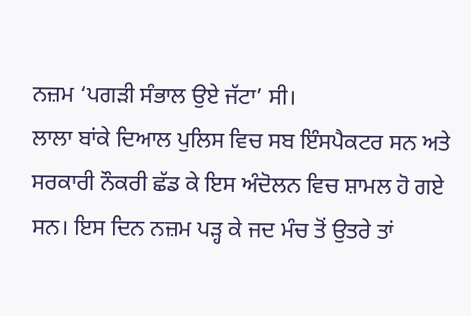ਨਜ਼ਮ ‘ਪਗੜੀ ਸੰਭਾਲ ਉਏ ਜੱਟਾ’ ਸੀ।
ਲਾਲਾ ਬਾਂਕੇ ਦਿਆਲ ਪੁਲਿਸ ਵਿਚ ਸਬ ਇੰਸਪੈਕਟਰ ਸਨ ਅਤੇ ਸਰਕਾਰੀ ਨੌਕਰੀ ਛੱਡ ਕੇ ਇਸ ਅੰਦੋਲਨ ਵਿਚ ਸ਼ਾਮਲ ਹੋ ਗਏ ਸਨ। ਇਸ ਦਿਨ ਨਜ਼ਮ ਪੜ੍ਹ ਕੇ ਜਦ ਮੰਚ ਤੋਂ ਉਤਰੇ ਤਾਂ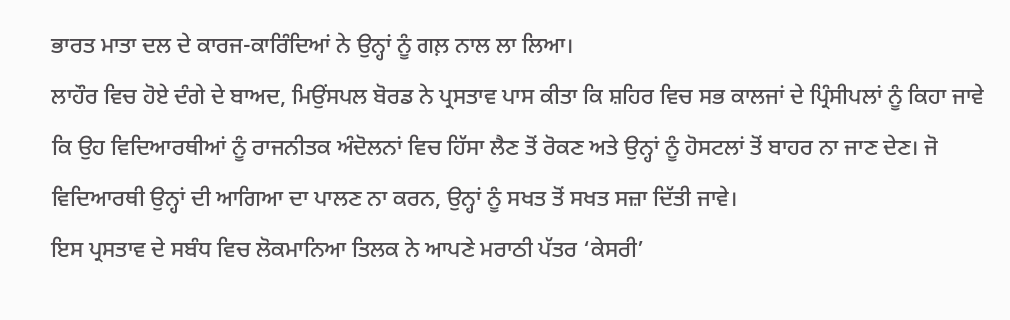ਭਾਰਤ ਮਾਤਾ ਦਲ ਦੇ ਕਾਰਜ-ਕਾਰਿੰਦਿਆਂ ਨੇ ਉਨ੍ਹਾਂ ਨੂੰ ਗਲ਼ ਨਾਲ ਲਾ ਲਿਆ।
ਲਾਹੌਰ ਵਿਚ ਹੋਏ ਦੰਗੇ ਦੇ ਬਾਅਦ, ਮਿਉਂਸਪਲ ਬੋਰਡ ਨੇ ਪ੍ਰਸਤਾਵ ਪਾਸ ਕੀਤਾ ਕਿ ਸ਼ਹਿਰ ਵਿਚ ਸਭ ਕਾਲਜਾਂ ਦੇ ਪ੍ਰਿੰਸੀਪਲਾਂ ਨੂੰ ਕਿਹਾ ਜਾਵੇ ਕਿ ਉਹ ਵਿਦਿਆਰਥੀਆਂ ਨੂੰ ਰਾਜਨੀਤਕ ਅੰਦੋਲਨਾਂ ਵਿਚ ਹਿੱਸਾ ਲੈਣ ਤੋਂ ਰੋਕਣ ਅਤੇ ਉਨ੍ਹਾਂ ਨੂੰ ਹੋਸਟਲਾਂ ਤੋਂ ਬਾਹਰ ਨਾ ਜਾਣ ਦੇਣ। ਜੋ ਵਿਦਿਆਰਥੀ ਉਨ੍ਹਾਂ ਦੀ ਆਗਿਆ ਦਾ ਪਾਲਣ ਨਾ ਕਰਨ, ਉਨ੍ਹਾਂ ਨੂੰ ਸਖਤ ਤੋਂ ਸਖਤ ਸਜ਼ਾ ਦਿੱਤੀ ਜਾਵੇ।
ਇਸ ਪ੍ਰਸਤਾਵ ਦੇ ਸਬੰਧ ਵਿਚ ਲੋਕਮਾਨਿਆ ਤਿਲਕ ਨੇ ਆਪਣੇ ਮਰਾਠੀ ਪੱਤਰ ‘ਕੇਸਰੀ’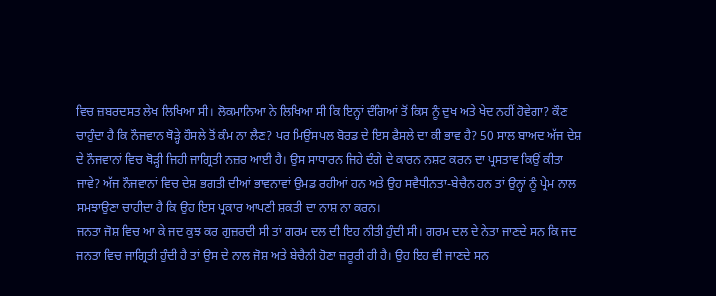ਵਿਚ ਜ਼ਬਰਦਸਤ ਲੇਖ ਲਿਖਿਆ ਸੀ। ਲੋਕਮਾਨਿਆ ਨੇ ਲਿਖਿਆ ਸੀ ਕਿ ਇਨ੍ਹਾਂ ਦੰਗਿਆਂ ਤੋਂ ਕਿਸ ਨੂੰ ਦੁਖ ਅਤੇ ਖੇਦ ਨਹੀਂ ਹੋਵੇਗਾ? ਕੌਣ ਚਾਹੁੰਦਾ ਹੈ ਕਿ ਨੌਜਵਾਨ ਥੋੜ੍ਹੇ ਹੌਸਲੇ ਤੋਂ ਕੰਮ ਨਾ ਲੈਣ? ਪਰ ਮਿਉਂਸਪਲ ਬੋਰਡ ਦੇ ਇਸ ਫੈਸਲੇ ਦਾ ਕੀ ਭਾਵ ਹੈ? 50 ਸਾਲ ਬਾਅਦ ਅੱਜ ਦੇਸ਼ ਦੇ ਨੌਜਵਾਨਾਂ ਵਿਚ ਥੋੜ੍ਹੀ ਜਿਹੀ ਜਾਗ੍ਰਿਤੀ ਨਜ਼ਰ ਆਈ ਹੈ। ਉਸ ਸਾਧਾਰਨ ਜਿਹੇ ਦੰਗੇ ਦੇ ਕਾਰਨ ਨਸ਼ਟ ਕਰਨ ਦਾ ਪ੍ਰਸਤਾਵ ਕਿਉਂ ਕੀਤਾ ਜਾਵੇ? ਅੱਜ ਨੌਜਵਾਨਾਂ ਵਿਚ ਦੇਸ਼ ਭਗਤੀ ਦੀਆਂ ਭਾਵਨਾਵਾਂ ਉਮਡ ਰਹੀਆਂ ਹਨ ਅਤੇ ਉਹ ਸਵੈਧੀਨਤਾ-ਬੇਚੈਨ ਹਨ ਤਾਂ ਉਨ੍ਹਾਂ ਨੂੰ ਪ੍ਰੇਮ ਨਾਲ ਸਮਝਾਉਣਾ ਚਾਹੀਦਾ ਹੈ ਕਿ ਉਹ ਇਸ ਪ੍ਰਕਾਰ ਆਪਣੀ ਸ਼ਕਤੀ ਦਾ ਨਾਸ਼ ਨਾ ਕਰਨ।
ਜਨਤਾ ਜੋਸ਼ ਵਿਚ ਆ ਕੇ ਜਦ ਕੁਝ ਕਰ ਗੁਜ਼ਰਦੀ ਸੀ ਤਾਂ ਗਰਮ ਦਲ ਦੀ ਇਹ ਨੀਤੀ ਹੁੰਦੀ ਸੀ। ਗਰਮ ਦਲ ਦੇ ਨੇਤਾ ਜਾਣਦੇ ਸਨ ਕਿ ਜਦ ਜਨਤਾ ਵਿਚ ਜਾਗ੍ਰਿਤੀ ਹੁੰਦੀ ਹੈ ਤਾਂ ਉਸ ਦੇ ਨਾਲ ਜੋਸ਼ ਅਤੇ ਬੇਚੈਨੀ ਹੋਣਾ ਜ਼ਰੂਰੀ ਹੀ ਹੈ। ਉਹ ਇਹ ਵੀ ਜਾਣਦੇ ਸਨ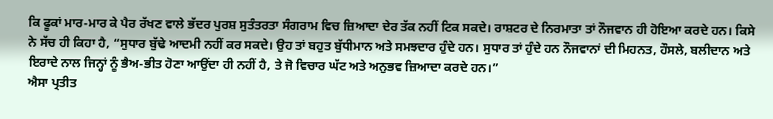ਕਿ ਫੂਕਾਂ ਮਾਰ-ਮਾਰ ਕੇ ਪੈਰ ਰੱਖਣ ਵਾਲੇ ਭੱਦਰ ਪੁਰਸ਼ ਸੁਤੰਤਰਤਾ ਸੰਗਰਾਮ ਵਿਚ ਜ਼ਿਆਦਾ ਦੇਰ ਤੱਕ ਨਹੀਂ ਟਿਕ ਸਕਦੇ। ਰਾਸ਼ਟਰ ਦੇ ਨਿਰਮਾਤਾ ਤਾਂ ਨੌਜਵਾਨ ਹੀ ਹੋਇਆ ਕਰਦੇ ਹਨ। ਕਿਸੇ ਨੇ ਸੱਚ ਹੀ ਕਿਹਾ ਹੈ, “ਸੁਧਾਰ ਬੁੱਢੇ ਆਦਮੀ ਨਹੀਂ ਕਰ ਸਕਦੇ। ਉਹ ਤਾਂ ਬਹੁਤ ਬੁੱਧੀਮਾਨ ਅਤੇ ਸਮਝਦਾਰ ਹੁੰਦੇ ਹਨ। ਸੁਧਾਰ ਤਾਂ ਹੁੰਦੇ ਹਨ ਨੌਜਵਾਨਾਂ ਦੀ ਮਿਹਨਤ, ਹੌਸਲੇ, ਬਲੀਦਾਨ ਅਤੇ ਇਰਾਦੇ ਨਾਲ ਜਿਨ੍ਹਾਂ ਨੂੰ ਭੈਅ-ਭੀਤ ਹੋਣਾ ਆਉਂਦਾ ਹੀ ਨਹੀਂ ਹੈ, ਤੇ ਜੋ ਵਿਚਾਰ ਘੱਟ ਅਤੇ ਅਨੁਭਵ ਜ਼ਿਆਦਾ ਕਰਦੇ ਹਨ।”
ਐਸਾ ਪ੍ਰਤੀਤ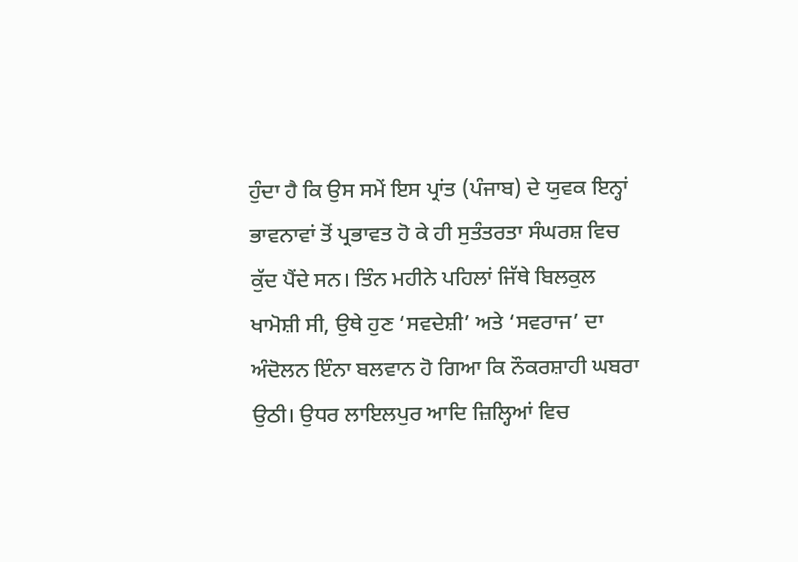ਹੁੰਦਾ ਹੈ ਕਿ ਉਸ ਸਮੇਂ ਇਸ ਪ੍ਰਾਂਤ (ਪੰਜਾਬ) ਦੇ ਯੁਵਕ ਇਨ੍ਹਾਂ ਭਾਵਨਾਵਾਂ ਤੋਂ ਪ੍ਰਭਾਵਤ ਹੋ ਕੇ ਹੀ ਸੁਤੰਤਰਤਾ ਸੰਘਰਸ਼ ਵਿਚ ਕੁੱਦ ਪੈਂਦੇ ਸਨ। ਤਿੰਨ ਮਹੀਨੇ ਪਹਿਲਾਂ ਜਿੱਥੇ ਬਿਲਕੁਲ ਖਾਮੋਸ਼ੀ ਸੀ, ਉਥੇ ਹੁਣ ‘ਸਵਦੇਸ਼ੀ’ ਅਤੇ ‘ਸਵਰਾਜ’ ਦਾ ਅੰਦੋਲਨ ਇੰਨਾ ਬਲਵਾਨ ਹੋ ਗਿਆ ਕਿ ਨੌਕਰਸ਼ਾਹੀ ਘਬਰਾ ਉਠੀ। ਉਧਰ ਲਾਇਲਪੁਰ ਆਦਿ ਜ਼ਿਲ੍ਹਿਆਂ ਵਿਚ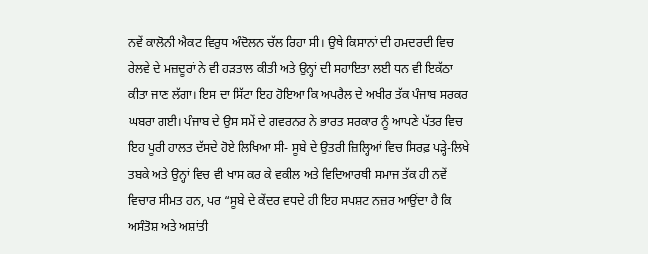ਨਵੇਂ ਕਾਲੋਨੀ ਐਕਟ ਵਿਰੁਧ ਅੰਦੋਲਨ ਚੱਲ ਰਿਹਾ ਸੀ। ਉਥੇ ਕਿਸਾਨਾਂ ਦੀ ਹਮਦਰਦੀ ਵਿਚ ਰੇਲਵੇ ਦੇ ਮਜ਼ਦੂਰਾਂ ਨੇ ਵੀ ਹੜਤਾਲ ਕੀਤੀ ਅਤੇ ਉਨ੍ਹਾਂ ਦੀ ਸਹਾਇਤਾ ਲਈ ਧਨ ਵੀ ਇਕੱਠਾ ਕੀਤਾ ਜਾਣ ਲੱਗਾ। ਇਸ ਦਾ ਸਿੱਟਾ ਇਹ ਹੋਇਆ ਕਿ ਅਪਰੈਲ ਦੇ ਅਖੀਰ ਤੱਕ ਪੰਜਾਬ ਸਰਕਰ ਘਬਰਾ ਗਈ। ਪੰਜਾਬ ਦੇ ਉਸ ਸਮੇਂ ਦੇ ਗਵਰਨਰ ਨੇ ਭਾਰਤ ਸਰਕਾਰ ਨੂੰ ਆਪਣੇ ਪੱਤਰ ਵਿਚ ਇਹ ਪੂਰੀ ਹਾਲਤ ਦੱਸਦੇ ਹੋਏ ਲਿਖਿਆ ਸੀ- ਸੂਬੇ ਦੇ ਉਤਰੀ ਜ਼ਿਲ੍ਹਿਆਂ ਵਿਚ ਸਿਰਫ਼ ਪੜ੍ਹੇ-ਲਿਖੇ ਤਬਕੇ ਅਤੇ ਉਨ੍ਹਾਂ ਵਿਚ ਵੀ ਖਾਸ ਕਰ ਕੇ ਵਕੀਲ ਅਤੇ ਵਿਦਿਆਰਥੀ ਸਮਾਜ ਤੱਕ ਹੀ ਨਵੇਂ ਵਿਚਾਰ ਸੀਮਤ ਹਨ, ਪਰ “ਸੂਬੇ ਦੇ ਕੇਂਦਰ ਵਧਦੇ ਹੀ ਇਹ ਸਪਸ਼ਟ ਨਜ਼ਰ ਆਉਂਦਾ ਹੈ ਕਿ ਅਸੰਤੋਸ਼ ਅਤੇ ਅਸ਼ਾਂਤੀ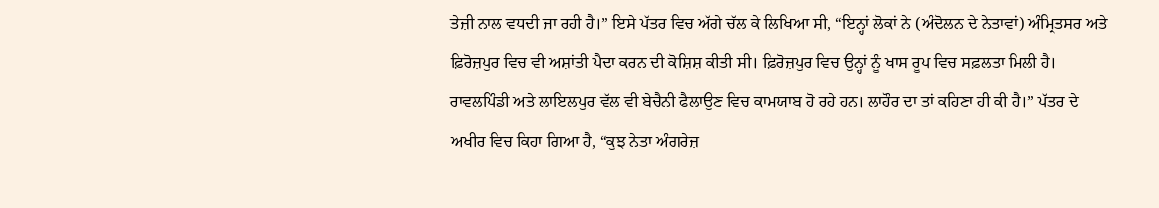ਤੇਜ਼ੀ ਨਾਲ ਵਧਦੀ ਜਾ ਰਹੀ ਹੈ।” ਇਸੇ ਪੱਤਰ ਵਿਚ ਅੱਗੇ ਚੱਲ ਕੇ ਲਿਖਿਆ ਸੀ, “ਇਨ੍ਹਾਂ ਲੋਕਾਂ ਨੇ (ਅੰਦੋਲਨ ਦੇ ਨੇਤਾਵਾਂ) ਅੰਮ੍ਰਿਤਸਰ ਅਤੇ ਫ਼ਿਰੋਜ਼ਪੁਰ ਵਿਚ ਵੀ ਅਸ਼ਾਂਤੀ ਪੈਦਾ ਕਰਨ ਦੀ ਕੋਸ਼ਿਸ਼ ਕੀਤੀ ਸੀ। ਫ਼ਿਰੋਜ਼ਪੁਰ ਵਿਚ ਉਨ੍ਹਾਂ ਨੂੰ ਖਾਸ ਰੂਪ ਵਿਚ ਸਫ਼ਲਤਾ ਮਿਲੀ ਹੈ। ਰਾਵਲਪਿੰਡੀ ਅਤੇ ਲਾਇਲਪੁਰ ਵੱਲ ਵੀ ਬੇਚੈਨੀ ਫੈਲਾਉਣ ਵਿਚ ਕਾਮਯਾਬ ਹੋ ਰਹੇ ਹਨ। ਲਾਹੌਰ ਦਾ ਤਾਂ ਕਹਿਣਾ ਹੀ ਕੀ ਹੈ।” ਪੱਤਰ ਦੇ ਅਖੀਰ ਵਿਚ ਕਿਹਾ ਗਿਆ ਹੈ, “ਕੁਝ ਨੇਤਾ ਅੰਗਰੇਜ਼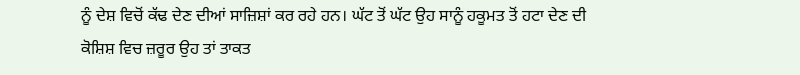ਨੂੰ ਦੇਸ਼ ਵਿਚੋਂ ਕੱਢ ਦੇਣ ਦੀਆਂ ਸਾਜ਼ਿਸ਼ਾਂ ਕਰ ਰਹੇ ਹਨ। ਘੱਟ ਤੋਂ ਘੱਟ ਉਹ ਸਾਨੂੰ ਹਕੂਮਤ ਤੋਂ ਹਟਾ ਦੇਣ ਦੀ ਕੋਸ਼ਿਸ਼ ਵਿਚ ਜ਼ਰੂਰ ਉਹ ਤਾਂ ਤਾਕਤ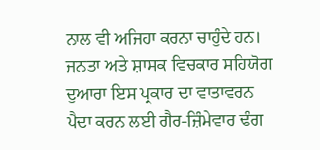ਨਾਲ ਵੀ ਅਜਿਹਾ ਕਰਨਾ ਚਾਹੁੰਦੇ ਹਨ। ਜਨਤਾ ਅਤੇ ਸ਼ਾਸਕ ਵਿਚਕਾਰ ਸਹਿਯੋਗ ਦੁਆਰਾ ਇਸ ਪ੍ਰਕਾਰ ਦਾ ਵਾਤਾਵਰਨ ਪੈਦਾ ਕਰਨ ਲਈ ਗੈਰ-ਜ਼ਿੰਮੇਵਾਰ ਢੰਗ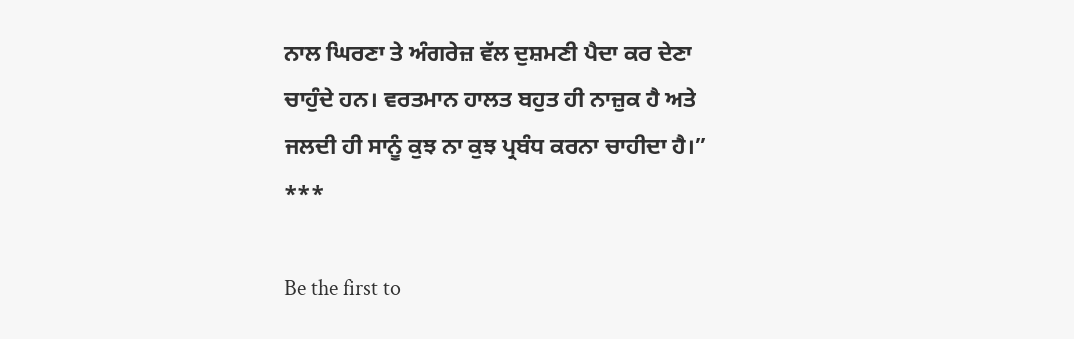ਨਾਲ ਘਿਰਣਾ ਤੇ ਅੰਗਰੇਜ਼ ਵੱਲ ਦੁਸ਼ਮਣੀ ਪੈਦਾ ਕਰ ਦੇਣਾ ਚਾਹੁੰਦੇ ਹਨ। ਵਰਤਮਾਨ ਹਾਲਤ ਬਹੁਤ ਹੀ ਨਾਜ਼ੁਕ ਹੈ ਅਤੇ ਜਲਦੀ ਹੀ ਸਾਨੂੰ ਕੁਝ ਨਾ ਕੁਝ ਪ੍ਰਬੰਧ ਕਰਨਾ ਚਾਹੀਦਾ ਹੈ।”
***

Be the first to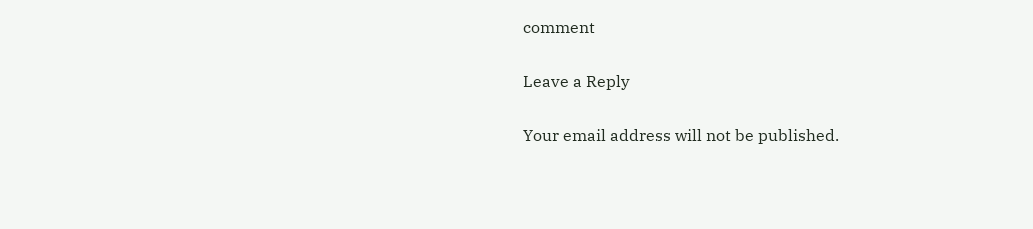comment

Leave a Reply

Your email address will not be published.